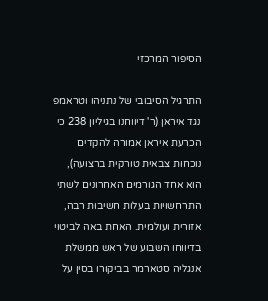הסיפור המרכזי

התרגיל הסיבובי של נתניהו וטראמפ נגד איראן (ר' דיווחנו בגיליון 238 כי הכרעת איראן אמורה להקדים נוכחות צבאית טורקית ברצועה), הוא אחד הגורמים האחרונים לשתי התרחשויות בעלות חשיבות רבה, אזורית ועולמית. האחת באה לביטוי בדיווחו השבוע של ראש ממשלת אנגליה סטארמר בביקורו בסין על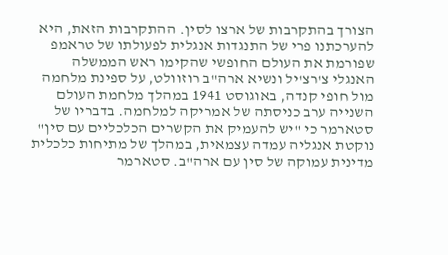הצורך בהתקרבות של ארצו לסין. ההתקרבות הזאת, היא להערכתנו פרי של התנגדות אנגלית לפעולתו של טראמפ שפורמת את העולם החופשי שהקימו ראש הממשלה האנגלי צ'רצ'יל ונשיא ארה"ב רוזוולט, על ספינת מלחמה מול חופי קנדה, באוגוסט 1941 במהלך מלחמת העולם השנייה ערב כניסתה של אמריקה למלחמה. בדבריו של סטארמר כי "יש להעמיק את הקשרים הכלכליים עם סין" נוקטת אנגליה עמדה עצמאית, במהלך של מתיחות כלכלית מדינית עמוקה של סין עם ארה"ב. סטארמר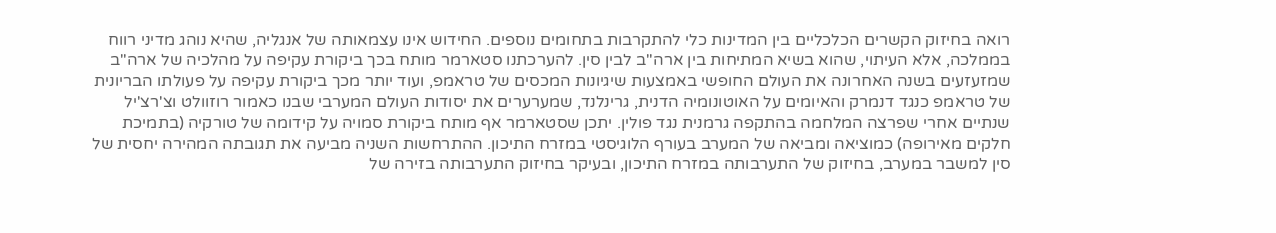רואה בחיזוק הקשרים הכלכליים בין המדינות כלי להתקרבות בתחומים נוספים. החידוש אינו עצמאותה של אנגליה, שהיא נוהג מדיני רווח בממלכה, אלא העיתוי, שהוא בשיא המתיחות בין ארה"ב לבין סין. להערכתנו סטארמר מותח בכך ביקורת עקיפה על מהלכיה של ארה"ב שמזעזעים בשנה האחרונה את העולם החופשי באמצעות שיגיונות המכסים של טראמפ, ועוד יותר מכך ביקורת עקיפה על פעולתו הבריונית של טראמפ כנגד דנמרק והאיומים על האוטונומיה הדנית, גרינלנד, שמערערים את יסודות העולם המערבי שבנו כאמור רוזוולט וצ'רצ'יל שנתיים אחרי שפרצה המלחמה בהתקפה גרמנית נגד פולין. יתכן שסטארמר אף מותח ביקורת סמויה על קידומה של טורקיה (בתמיכת חלקים מאירופה) כמוציאה ומביאה של המערב בעורף הלוגיסטי במזרח התיכון. ההתרחשות השניה מביעה את תגובתה המהירה יחסית של סין למשבר במערב, בחיזוק של התערבותה במזרח התיכון, ובעיקר בחיזוק התערבותה בזירה של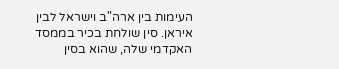העימות בין ארה"ב וישראל לבין איראן. סין שולחת בכיר בממסד האקדמי שלה, שהוא בסין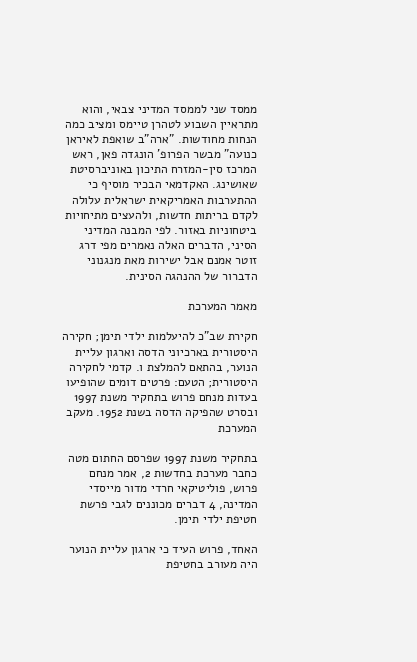ממסד שני לממסד המדיני צבאי, והוא מתראיין השבוע לטהרן טיימס ומציב כמה הנחות מחודשות. "ארה"ב שואפת לאיראן כנועה" מבשר הפרופ' הונגדה פאן, ראש המרכז סין-המזרח התיכון באוניברסיטת שאושינג. האקדמאי הבכיר מוסיף כי ההתערבות האמריקאית ישראלית עלולה לקדם בריתות חדשות, ולהעצים מתיחויות ביטחוניות באזור. לפי המבנה המדיני הסיני, הדברים האלה נאמרים מפי דרג זוטר אמנם אבל ישירות מאת מנגנוני הדברור של ההנהגה הסינית.

מאמר המערכת

חקירת שב"כ להיעלמות ילדי תימן; חקירה היסטורית בארכיוני הדסה וארגון עליית הנוער, בהתאם להמלצת ו. קדמי לחקירה היסטורית; הטעם: פרטים דומים שהופיעו בעדות מנחם פרוש בתחקיר משנת 1997 ובסרט שהפיקה הדסה בשנת 1952. מעקב המערכת

בתחקיר משנת 1997 שפרסם החתום מטה כחבר מערכת בחדשות 2, אמר מנחם פרוש, פוליטיקאי חרדי מדור מייסדי המדינה, 4 דברים מכוננים לגבי פרשת חטיפת ילדי תימן.

האחד, פרוש העיד כי ארגון עליית הנוער היה מעורב בחטיפת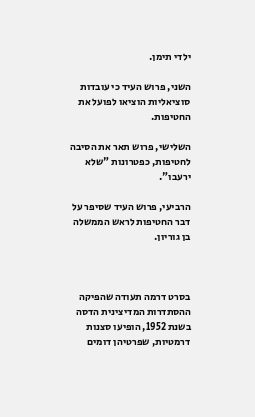ילדי תימן.

השני, פרוש העיד כי עובדות סוציאליות הוציאו לפועל את החטיפות.

השלישי, פרוש תאר את הסיבה לחטיפות, כפטרונות "שלא ירעבו".

הרביעי, פרוש העיד שסיפר על דבר החטיפות לראש הממשלה בן גוריון.



בסרט דרמה תעודה שהפיקה ההסתדרות המדיצינית הדסה בשנת 1952, הופיעו סצנות דרמטיות, שפרטיהן דומים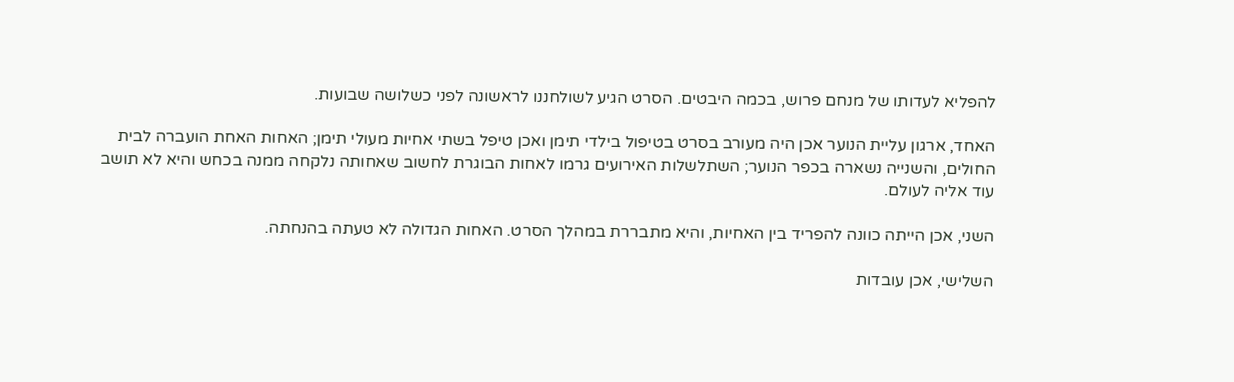להפליא לעדותו של מנחם פרוש, בכמה היבטים. הסרט הגיע לשולחננו לראשונה לפני כשלושה שבועות.

האחד, ארגון עליית הנוער אכן היה מעורב בסרט בטיפול בילדי תימן ואכן טיפל בשתי אחיות מעולי תימן; האחות האחת הועברה לבית החולים, והשנייה נשארה בכפר הנוער; השתלשלות האירועים גרמו לאחות הבוגרת לחשוב שאחותה נלקחה ממנה בכחש והיא לא תושב עוד אליה לעולם.

השני, אכן הייתה כוונה להפריד בין האחיות, והיא מתבררת במהלך הסרט. האחות הגדולה לא טעתה בהנחתה.

השלישי, אכן עובדות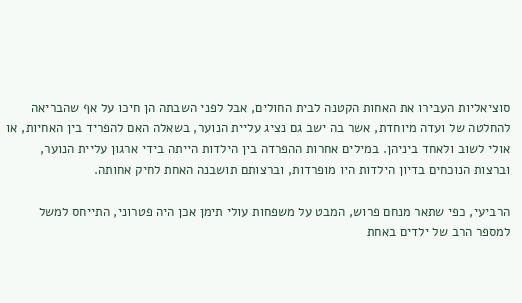סוציאליות העבירו את האחות הקטנה לבית החולים, אבל לפני השבתה הן חיכו על אף שהבריאה להחלטה של ועדה מיוחדת, אשר בה ישב גם נציג עליית הנוער, בשאלה האם להפריד בין האחיות, או אולי לשוב ולאחד ביניהן. במילים אחרות ההפרדה בין הילדות הייתה בידי ארגון עליית הנוער, וברצות הנוכחים בדיון הילדות היו מופרדות, וברצותם תושבנה האחת לחיק אחותה.

הרביעי, כפי שתאר מנחם פרוש, המבט על משפחות עולי תימן אכן היה פטרוני, התייחס למשל למספר הרב של ילדים באחת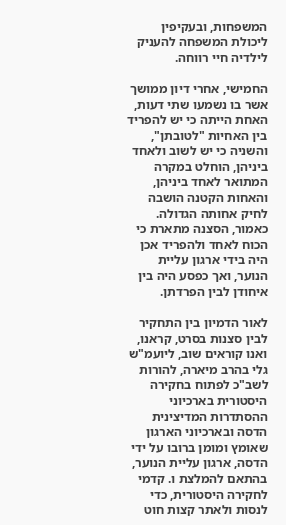המשפחות, ובעקיפין ליכולת המשפחה להעניק לילדיה חיי רווחה.

החמישי, אחרי דיון ממושך אשר בו נשמעו שתי דעות, האחת הייתה כי יש להפריד בין האחיות "לטובתן", והשניה כי יש לשוב ולאחד ביניהן, הוחלט במקרה המתואר לאחד ביניהן, והאחות הקטנה הושבה לחיק אחותה הגדולה. כאמור, הסצנה מתארת כי הכוח לאחד ולהפריד אכן היה בידי ארגון עליית הנוער, ואך כפסע היה בין איחודן לבין הפרדתן.

לאור הדמיון בין התחקיר לבין סצנות בסרט, קראנו, ואנו קוראים שוב, ליועמ"ש גלי בהרב מיארה, להורות לשב"כ לפתוח בחקירה היסטורית בארכיוני ההסתדרות המדיצינית הדסה ובארכיוני הארגון שאומץ ומומן ברובו על ידי הדסה, ארגון עליית הנוער, בהתאם להמלצת ו. קדמי לחקירה היסטורית, כדי לנסות ולאתר קצות חוט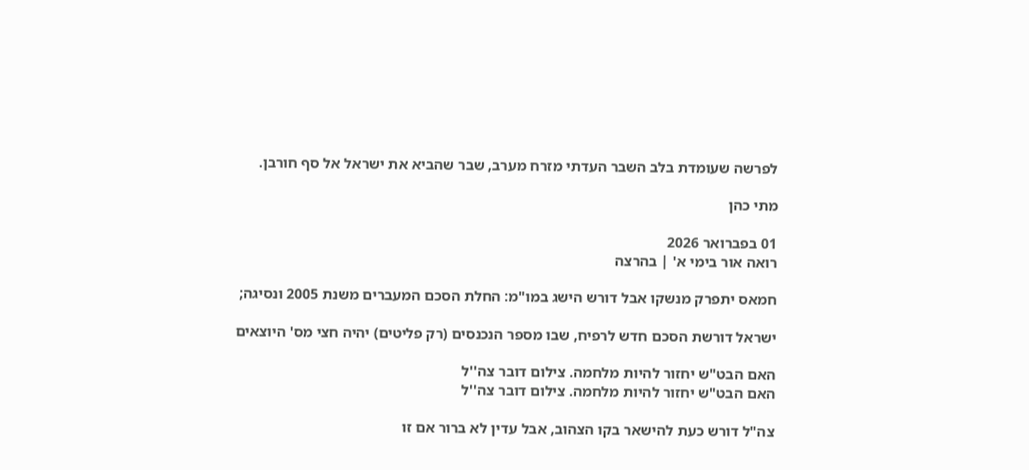לפרשה שעומדת בלב השבר העדתי מזרח מערב, שבר שהביא את ישראל אל סף חורבן.

מתי כהן

01 בפברואר 2026
רואה אור בימי א' | בהרצה

חמאס יתפרק מנשקו אבל דורש הישג במו"מ: החלת הסכם המעברים משנת 2005 ונסיגה;

ישראל דורשת הסכם חדש לרפיח, שבו מספר הנכנסים (רק פליטים) יהיה חצי מס' היוצאים

האם הבט"ש יחזור להיות מלחמה. צילום דובר צה''ל
האם הבט"ש יחזור להיות מלחמה. צילום דובר צה''ל

צה"ל דורש כעת להישאר בקו הצהוב, אבל עדין לא ברור אם זו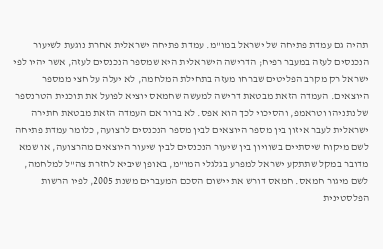תהיה גם עמדת פתיחה של ישראל במו"מ. עמדת פתיחה ישראלית אחרת נוגעת לשיעור הנכנסים לעזה במעבר רפיח; הדרישה הישראלית היא שמספר הנכנסים לעזה, אשר יהיו לפי ישראל רק מקרב הפליטים שברחו מעזה בתחילת המלחמה, לא יעלה על חצי ממספר היוצאים. העמדה הזאת מבטאת דרישה למעשה שחמאס יוציא לפועל את תוכנית הטרנספר של נתניהו וטראמפ, והסיכוי לכך הוא אפס. לא ברור אם העמדה הזאת מבטאת חתירה ישראלית לעבר איזון בין מספר היוצאים לבין מספר הנכנסים לרצועה, כלומר עמדת פתיחה לשם מיקוח שיסתיים בשוויון בין שיעור הנכנסים לבין שיעור היוצאים מהרצועה, או שמא מדובר במקל שתתקע ישראל למפרע בגלגלי המו"מ, באופן שיביא לחזרת צה"ל למלחמה, לשם מיגור חמאס. חמאס דורש את יישום הסכם המעברים משנת 2005, לפיו הרשות הפלסטינית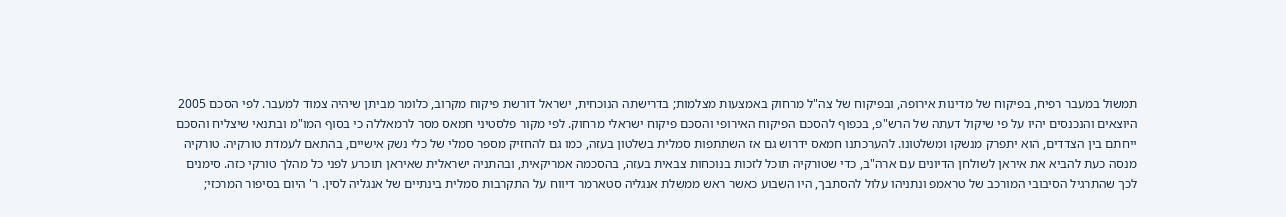תמשול במעבר רפיח, בפיקוח של מדינות אירופה, ובפיקוח של צה"ל מרחוק באמצעות מצלמות; בדרישתה הנוכחית, ישראל דורשת פיקוח מקרוב, כלומר מביתן שיהיה צמוד למעבר. לפי הסכם 2005 היוצאים והנכנסים יהיו על פי שיקול דעתה של הרש"פ, בכפוף להסכם הפיקוח האירופי והסכם פיקוח ישראלי מרחוק. לפי מקור פלסטיני חמאס מסר לרמאללה כי בסוף המו"מ ובתנאי שיצליח והסכם ייחתם בין הצדדים, הוא יתפרק מנשקו ומשלטונו. להערכתנו חמאס ידרוש גם אז השתתפות סמלית בשלטון בעזה, כמו גם להחזיק מספר סמלי של כלי נשק אישיים, בהתאם לעמדת טורקיה. טורקיה מנסה כעת להביא את איראן לשולחן הדיונים עם ארה"ב, כדי שטורקיה תוכל לזכות בנוכחות צבאית בעזה, בהסכמה אמריקאית, ובהתניה ישראלית שאיראן תוכרע לפני כל מהלך טורקי כזה. סימנים לכך שהתרגיל הסיבובי המורכב של טראמפ ונתניהו עלול להסתבך, היו השבוע כאשר ראש ממשלת אנגליה סטארמר דיווח על התקרבות סמלית בינתיים של אנגליה לסין. ר' היום בסיפור המרכזי;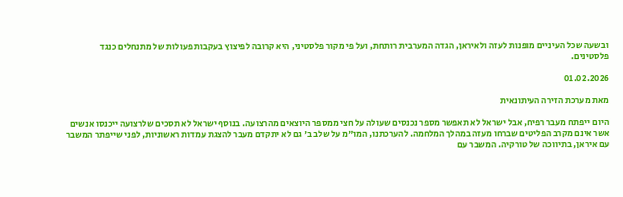ובשעה שכל העיניים מופנות לעזה ולאיראן, הגדה המערבית רותחת, ועל פי מקור פלסטיני, היא קרובה לפיצוץ בעקבות פעולות של מתנחלים כנגד פלסטינים.

01.02.2026

מאת מערכת הזירה העיתונאית

היום ייפתח מעבר רפיח, אבל ישראל לא תאפשר מספר נכנסים שעולה על חצי ממספר היוצאים מהרצועה. בנוסף ישראל לא תסכים שלרצועה ייכנסו אנשים אשר אינם מקרב הפליטים שברחו מעזה במהלך המלחמה. להערכתנו, המו"מ על שלב ב' גם לא יתקדם מעבר להצגת עמדות ראשוניות, לפני שייפתר המשבר עם איראן, בתיווכה של טורקיה. המשבר עם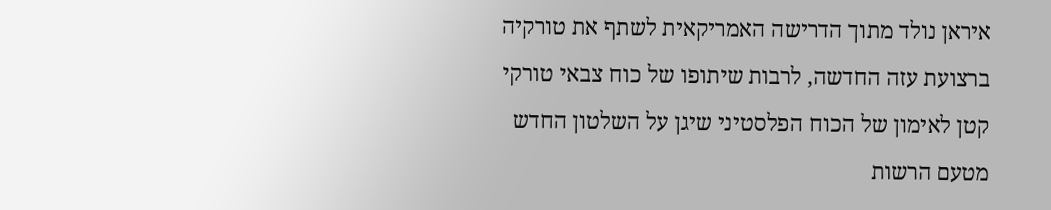איראן נולד מתוך הדרישה האמריקאית לשתף את טורקיה ברצועת עזה החדשה, לרבות שיתופו של כוח צבאי טורקי קטן לאימון של הכוח הפלסטיני שיגן על השלטון החדש מטעם הרשות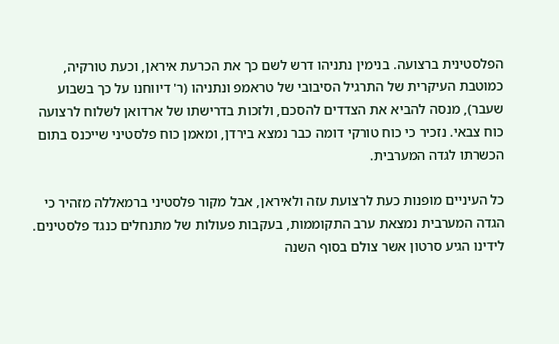הפלסטינית ברצועה. בנימין נתניהו דרש לשם כך את הכרעת איראן, וכעת טורקיה, כמוטבת העיקרית של התרגיל הסיבובי של טראמפ ונתניהו (ר' דיווחנו על כך בשבוע שעבר), מנסה להביא את הצדדים להסכם, ולזכות בדרישתו של ארדואן לשלוח לרצועה כוח צבאי. נזכיר כי כוח טורקי דומה כבר נמצא בירדן, ומאמן כוח פלסטיני שייכנס בתום הכשרתו לגדה המערבית.

כל העיניים מופנות כעת לרצועת עזה ולאיראן, אבל מקור פלסטיני ברמאללה מזהיר כי הגדה המערבית נמצאת ערב התקוממות, בעקבות פעולות של מתנחלים כנגד פלסטינים. לידינו הגיע סרטון אשר צולם בסוף השנה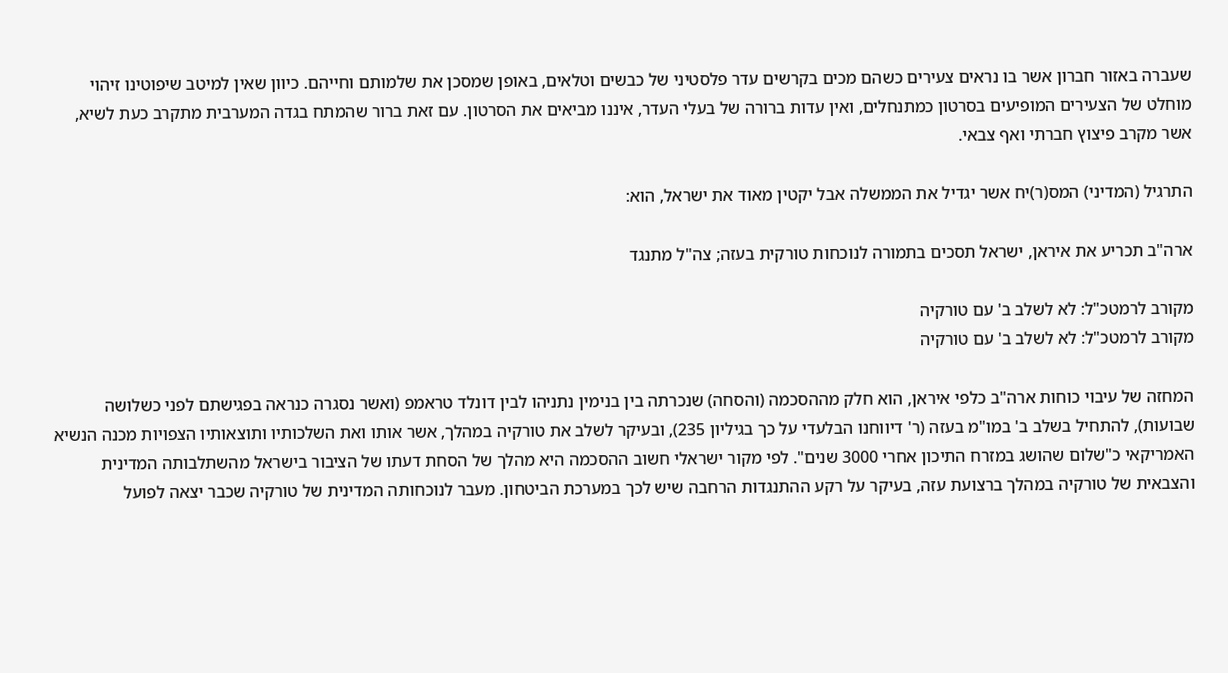שעברה באזור חברון אשר בו נראים צעירים כשהם מכים בקרשים עדר פלסטיני של כבשים וטלאים, באופן שמסכן את שלמותם וחייהם. כיוון שאין למיטב שיפוטינו זיהוי מוחלט של הצעירים המופיעים בסרטון כמתנחלים, ואין עדות ברורה של בעלי העדר, איננו מביאים את הסרטון. עם זאת ברור שהמתח בגדה המערבית מתקרב כעת לשיא, אשר מקרב פיצוץ חברתי ואף צבאי.

התרגיל (המדיני) המס(ר)יח אשר יגדיל את הממשלה אבל יקטין מאוד את ישראל, הוא:

ארה"ב תכריע את איראן, ישראל תסכים בתמורה לנוכחות טורקית בעזה; צה"ל מתנגד

מקורב לרמטכ"ל: לא לשלב ב' עם טורקיה
מקורב לרמטכ"ל: לא לשלב ב' עם טורקיה

המחזה של עיבוי כוחות ארה"ב כלפי איראן, הוא חלק מההסכמה (והסחה) שנכרתה בין בנימין נתניהו לבין דונלד טראמפ (ואשר נסגרה כנראה בפגישתם לפני כשלושה שבועות), להתחיל בשלב ב' במו"מ בעזה (ר' דיווחנו הבלעדי על כך בגיליון 235), ובעיקר לשלב את טורקיה במהלך, אשר אותו ואת השלכותיו ותוצאותיו הצפויות מכנה הנשיא האמריקאי כ"שלום שהושג במזרח התיכון אחרי 3000 שנים". לפי מקור ישראלי חשוב ההסכמה היא מהלך של הסחת דעתו של הציבור בישראל מהשתלבותה המדינית והצבאית של טורקיה במהלך ברצועת עזה, בעיקר על רקע ההתנגדות הרחבה שיש לכך במערכת הביטחון. מעבר לנוכחותה המדינית של טורקיה שכבר יצאה לפועל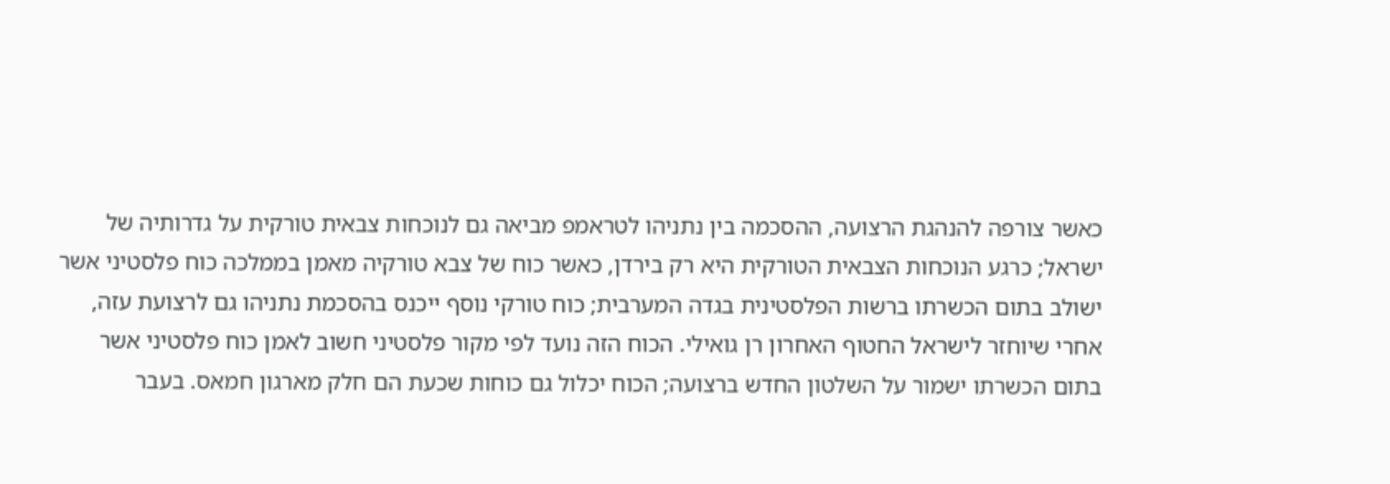כאשר צורפה להנהגת הרצועה, ההסכמה בין נתניהו לטראמפ מביאה גם לנוכחות צבאית טורקית על גדרותיה של ישראל; כרגע הנוכחות הצבאית הטורקית היא רק בירדן, כאשר כוח של צבא טורקיה מאמן בממלכה כוח פלסטיני אשר ישולב בתום הכשרתו ברשות הפלסטינית בגדה המערבית; כוח טורקי נוסף ייכנס בהסכמת נתניהו גם לרצועת עזה, אחרי שיוחזר לישראל החטוף האחרון רן גואילי. הכוח הזה נועד לפי מקור פלסטיני חשוב לאמן כוח פלסטיני אשר בתום הכשרתו ישמור על השלטון החדש ברצועה; הכוח יכלול גם כוחות שכעת הם חלק מארגון חמאס. בעבר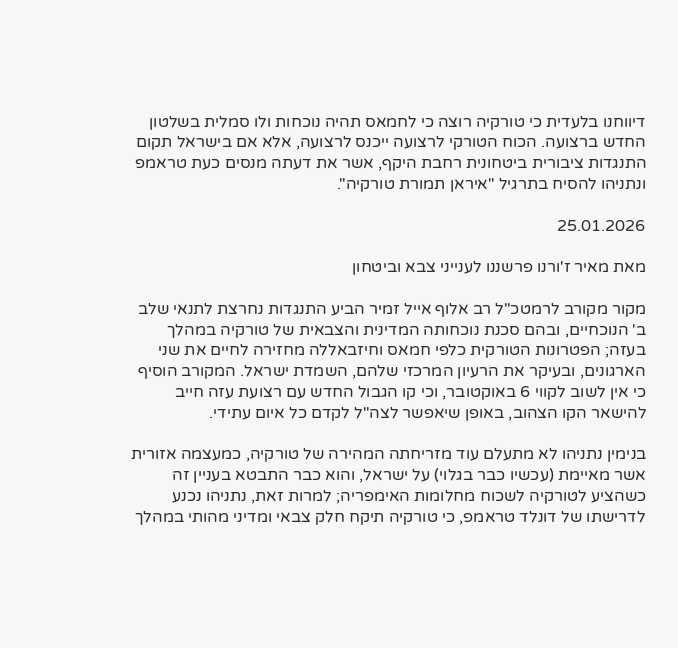דיווחנו בלעדית כי טורקיה רוצה כי לחמאס תהיה נוכחות ולו סמלית בשלטון החדש ברצועה. הכוח הטורקי לרצועה ייכנס לרצועה, אלא אם בישראל תקום התנגדות ציבורית ביטחונית רחבת היקף, אשר את דעתה מנסים כעת טראמפ ונתניהו להסיח בתרגיל "איראן תמורת טורקיה".

25.01.2026

מאת מאיר ז'ורנו פרשננו לענייני צבא וביטחון

מקור מקורב לרמטכ"ל רב אלוף אייל זמיר הביע התנגדות נחרצת לתנאי שלב ב' הנוכחיים, ובהם סכנת נוכחותה המדינית והצבאית של טורקיה במהלך בעזה; הפטרונות הטורקית כלפי חמאס וחיזבאללה מחזירה לחיים את שני הארגונים, ובעיקר את הרעיון המרכזי שלהם, השמדת ישראל. המקורב הוסיף כי אין לשוב לקווי 6 באוקטובר, וכי קו הגבול החדש עם רצועת עזה חייב להישאר הקו הצהוב, באופן שיאפשר לצה"ל לקדם כל איום עתידי.

בנימין נתניהו לא מתעלם עוד מזריחתה המהירה של טורקיה, כמעצמה אזורית אשר מאיימת (עכשיו כבר בגלוי) על ישראל, והוא כבר התבטא בעניין זה כשהציע לטורקיה לשכוח מחלומות האימפריה; למרות זאת, נתניהו נכנע לדרישתו של דונלד טראמפ, כי טורקיה תיקח חלק צבאי ומדיני מהותי במהלך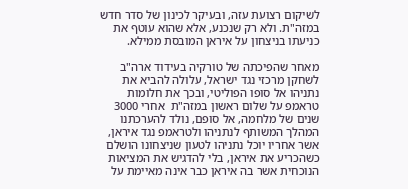לשיקום רצועת עזה, ובעיקר לכינון של סדר חדש במזה"ת. ולא רק שנכנע, אלא שהוא עוטף את כניעתו בניצחון על איראן המובסת ממילא.

מאחר שהפיכתה של טורקיה בעידוד ארה"ב לשחקן מרכזי נגד ישראל, עלולה להביא את נתניהו אל סופו הפוליטי, ובכך את חלומות טראמפ על שלום ראשון במזה"ת  אחרי 3000 שנים של מלחמה, אל סופם, נולד להערכתנו המהלך המשותף לנתניהו ולטראמפ נגד איראן, אשר אחריו יוכל נתניהו לטעון שניצחונו הושלם כשהכריע את איראן, בלי להדגיש את המציאות הנוכחית אשר בה איראן כבר אינה מאיימת על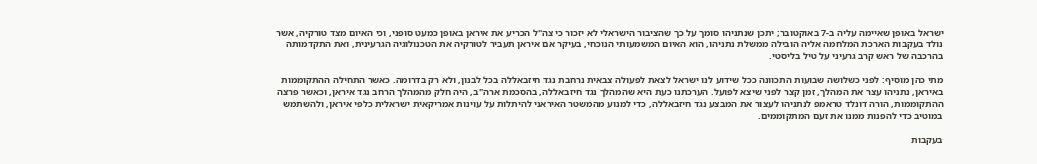ישראל באופן שאיימה עליה ב-7 באוקטובר; יתכן שנתניהו סומך על כך שהציבור הישראלי לא יזכור כי צה"ל הכריע את איראן באופן כמעט סופני, וכי האיום מצד טורקיה, אשר נולד בעקבות הארכת המלחמה אליה הובילה ממשלת נתניהו, הוא האיום המשמעותי הנוכחי, בעיקר אם איראן תעביר לטורקיה את הטכנולוגיה הגרעינית, ואת התקדמותה בהרכבה של ראש קרב גרעיני על טיל בליסטי.

מתי כהן מוסיף: לפני כשלושה שבועות התכוונה ככל שידוע לנו ישראל לצאת לפעולה צבאית נרחבת נגד חיזבאללה בכל לבנון, ולא רק בדרומה. כאשר התחילה ההתקוממות באיראן, נתניהו עצר את המהלך, זמן קצר לפני שיצא לפועל. הערכתנו כעת היא שהמהלך נגד חיזבאללה, בהסכמת ארה"ב, היה חלק מהמהלך הרחב נגד איראן, וכאשר פרצה ההתקוממות, הורה דונלד טראמפ לנתניהו לעצור את המבצע נגד חיזבאללה, כדי למנוע מהמשטר האיראני להיתלות על עוינות אמריקאית ישראלית כלפי איראן, ולהשתמש במוטיב כדי להפנות ממנו את זעם המתקוממים.

בעקבות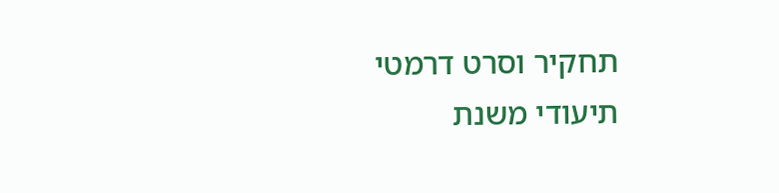תחקיר וסרט דרמטי תיעודי משנת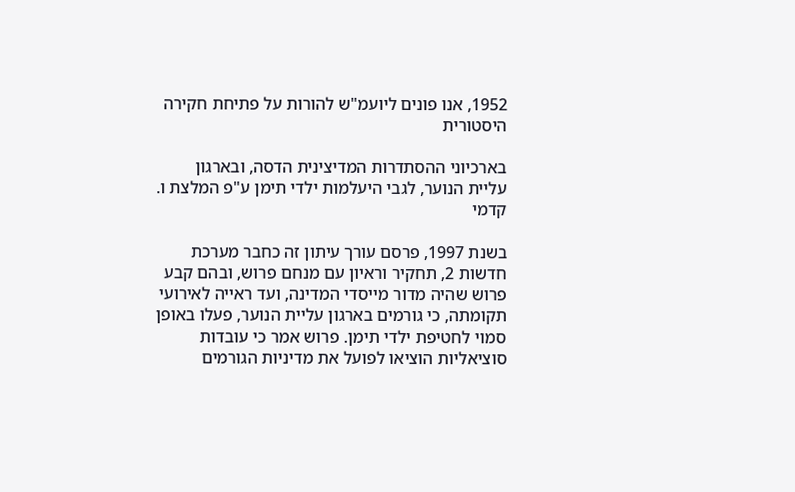1952, אנו פונים ליועמ"ש להורות על פתיחת חקירה היסטורית

בארכיוני ההסתדרות המדיצינית הדסה, ובארגון עליית הנוער, לגבי היעלמות ילדי תימן ע"פ המלצת ו. קדמי

בשנת 1997, פרסם עורך עיתון זה כחבר מערכת חדשות 2, תחקיר וראיון עם מנחם פרוש, ובהם קבע פרוש שהיה מדור מייסדי המדינה, ועד ראייה לאירועי תקומתה, כי גורמים בארגון עליית הנוער, פעלו באופן סמוי לחטיפת ילדי תימן. פרוש אמר כי עובדות סוציאליות הוציאו לפועל את מדיניות הגורמים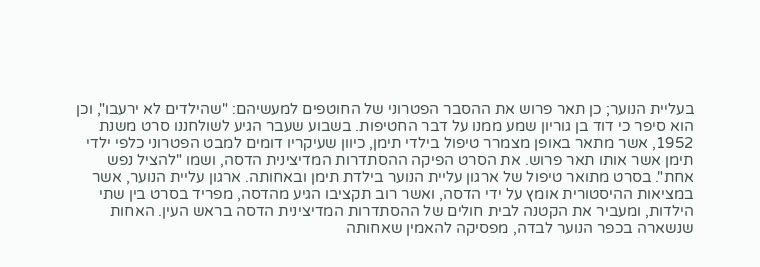בעליית הנוער; כן תאר פרוש את ההסבר הפטרוני של החוטפים למעשיהם: "שהילדים לא ירעבו", וכן הוא סיפר כי דוד בן גוריון שמע ממנו על דבר החטיפות. בשבוע שעבר הגיע לשולחננו סרט משנת 1952, אשר מתאר באופן מצמרר טיפול בילדי תימן, כיוון שעיקריו דומים למבט הפטרוני כלפי ילדי תימן אשר אותו תאר פרוש. את הסרט הפיקה ההסתדרות המדיצינית הדסה, ושמו "להציל נפש אחת". בסרט מתואר טיפול של ארגון עליית הנוער בילדת תימן ובאחותה. ארגון עליית הנוער, אשר במציאות ההיסטורית אומץ על ידי הדסה, ואשר רוב תקציבו הגיע מהדסה, מפריד בסרט בין שתי הילדות, ומעביר את הקטנה לבית חולים של ההסתדרות המדיצינית הדסה בראש העין. האחות שנשארה בכפר הנוער לבדה, מפסיקה להאמין שאחותה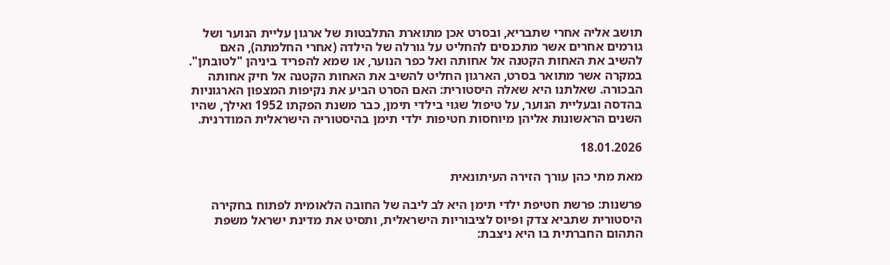תושב אליה אחרי שתבריא, ובסרט אכן מתוארת התלבטות של ארגון עליית הנוער ושל גורמים אחרים אשר מתכנסים להחליט על גורלה של הילדה (אחרי החלמתה), האם להשיב את האחות הקטנה אל אחותה ואל כפר הנוער, או שמא להפריד ביניהן "לטובתן". במקרה אשר מתואר בסרט, הארגון החליט להשיב את האחות הקטנה אל חיק אחותה הבכורה. שאלתנו היא שאלה היסטורית: האם הסרט הביע את נקיפות המצפון הארגוניות בהדסה ובעליית הנוער, על טיפול שגוי בילדי תימן, כבר משנת הפקתו 1952 ואילך, שהיו השנים הראשונות אליהן מיוחסות חטיפות ילדי תימן בהיסטוריה הישראלית המודרנית.

18.01.2026

מאת מתי כהן עורך הזירה העיתונאית

פרשנות: פרשת חטיפת ילדי תימן היא לב ליבה של החובה הלאומית לפתוח בחקירה היסטורית שתביא צדק ופיוס לציבוריות הישראלית, ותסיט את מדינת ישראל משפת התהום החברתית בו היא ניצבת: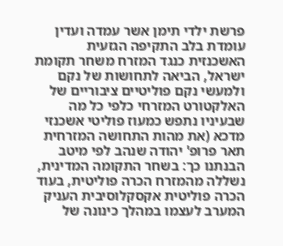פרשת ילדי תימן אשר עמדה ועדין עומדת בלב התקיפה הגזעית האשכנזית כנגד המזרח משחר תקומת ישראל, הביאה לתחושות של נקם ולמעשי נקם פוליטיים ציבוריים של האלקטורט המזרחי כלפי כל מה שבעיניו נתפש כמעוז פוליטי אשכנזי מדכא (את מהות התחושה המזרחית תאר פרופ' יהודה שנהב לפי מיטב הבנתנו כך: בשחר התקומה המדינית, נשללה מהמזרח הכרה פוליטית, בעוד הכרה פוליטית אקסקלוסיבית העניק המערב לעצמו במהלך כינונה של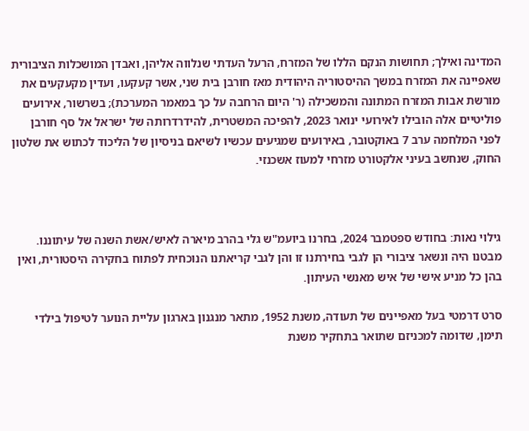המדינה ואילך; תחושות הנקם הללו של המזרח, הרעל העדתי שנלווה אליהן, ואבדן המושכלות הציבורית שאפיינה את המזרח במשך ההיסטוריה היהודית מאז חורבן בית שני, אשר קעקעו, ועדין מקעקעים את מורשת אבות המזרח המתונה והמשכילה (ר' היום הרחבה על כך במאמר המערכת); בשרשור, אירועים פוליטיים אלה הובילו לאירועי ינואר 2023, להפיכה המשטרית, להידרדרותה של ישראל אל סף חורבן לפני המלחמה ערב 7 באוקטובר, באירועים שמגיעים עכשיו לשיאם בניסיון של הליכוד לכתוש את שלטון החוק, שנחשב בעיני אלקטורט מזרחי למעוז אשכנזי.



גילוי נאות: בחודש ספטמבר 2024, בחרנו ביועמ"ש גלי בהרב מיארה לאיש/אשת השנה של עיתוננו. מבטנו היה ונשאר ציבורי הן לגבי בחירתנו זו והן לגבי קריאתנו הנוכחית לפתוח בחקירה היסטורית, ואין בהן כל מניע אישי של איש מאנשי העיתון.

סרט דרמטי בעל מאפיינים של תעודה, משנת 1952, מתאר מנגנון בארגון עליית הנוער לטיפול בילדי תימן, שדומה למכניזם שתואר בתחקיר משנת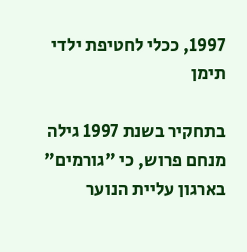1997, ככלי לחטיפת ילדי תימן

בתחקיר בשנת 1997 גילה מנחם פרוש, כי "גורמים" בארגון עליית הנוער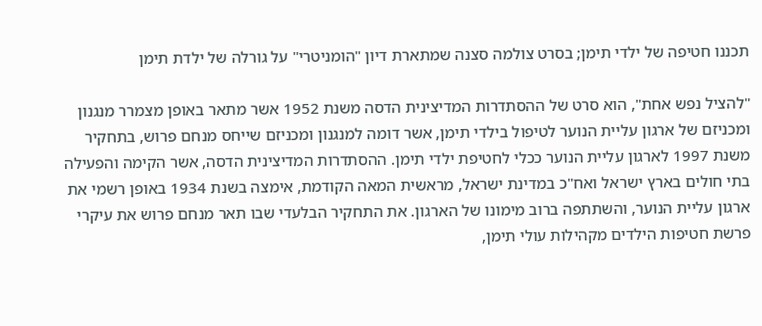תכננו חטיפה של ילדי תימן; בסרט צולמה סצנה שמתארת דיון "הומניטרי" על גורלה של ילדת תימן

"להציל נפש אחת", הוא סרט של ההסתדרות המדיצינית הדסה משנת 1952 אשר מתאר באופן מצמרר מנגנון ומכניזם של ארגון עליית הנוער לטיפול בילדי תימן, אשר דומה למנגנון ומכניזם שייחס מנחם פרוש, בתחקיר משנת 1997 לארגון עליית הנוער ככלי לחטיפת ילדי תימן. ההסתדרות המדיצינית הדסה, אשר הקימה והפעילה בתי חולים בארץ ישראל ואח"כ במדינת ישראל, מראשית המאה הקודמת, אימצה בשנת 1934 באופן רשמי את ארגון עליית הנוער, והשתתפה ברוב מימונו של הארגון. את התחקיר הבלעדי שבו תאר מנחם פרוש את עיקרי פרשת חטיפות הילדים מקהילות עולי תימן,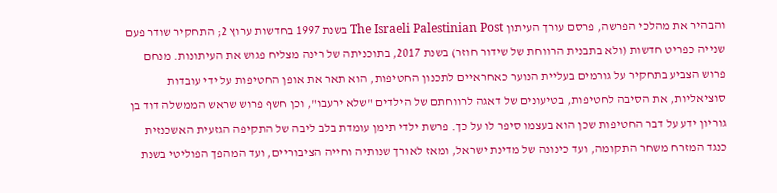והבהיר את מהלכי הפרשה, פרסם עורך העיתון The Israeli Palestinian Post בשנת 1997 בחדשות ערוץ 2; התחקיר שודר פעם שנייה כפריט חדשות (ולא בתבנית הרווחת של שידור חוזר) בשנת 2017, בתוכניתה של רינה מצליח פגוש את העיתונות. מנחם פרוש הצביע בתחקיר על גורמים בעליית הנוער כאחראיים לתכנון החטיפות, הוא תאר את אופן החטיפות על ידי עובדות סוציאליות, את הסיבה לחטיפות, בטיעונים של דאגה לרווחתם של הילדים "שלא ירעבו", וכן חשף פרוש שראש הממשלה דוד בן גוריון ידע על דבר החטיפות שכן הוא בעצמו סיפר לו על כך. פרשת ילדי תימן עומדת בלב ליבה של התקיפה הגזעית האשכנזית כנגד המזרח משחר התקומה, ועד כינונה של מדינת ישראל, ומאז לאורך שנותיה וחייה הציבוריים, ועד המהפך הפוליטי בשנת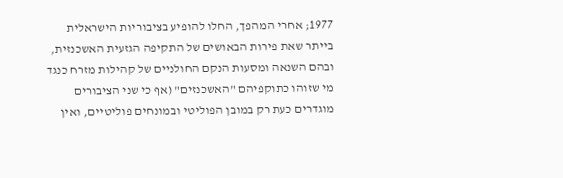1977; אחרי המהפך, החלו להופיע בציבוריות הישראלית בייתר שאת פירות הבאושים של התקיפה הגזעית האשכנזית, ובהם השנאה ומסעות הנקם החולניים של קהילות מזרח כנגד מי שזוהו כתוקפיהם "האשכנזים" (אף כי שני הציבורים מוגדרים כעת רק במובן הפוליטי ובמונחים פוליטיים, ואין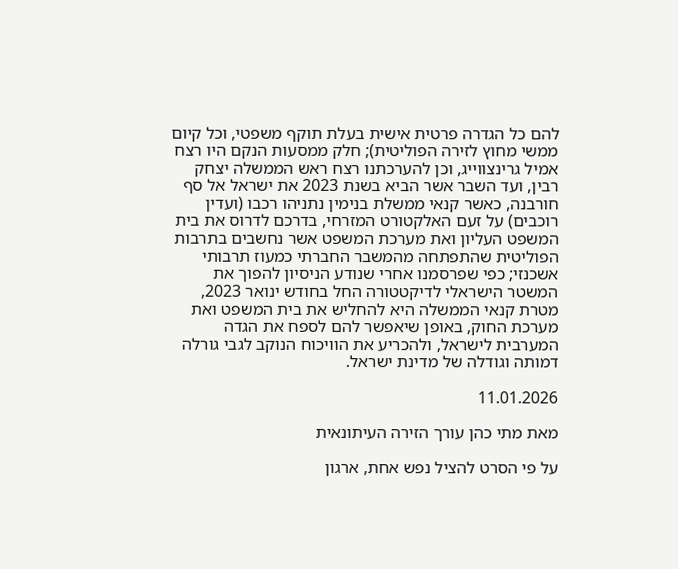להם כל הגדרה פרטית אישית בעלת תוקף משפטי, וכל קיום ממשי מחוץ לזירה הפוליטית); חלק ממסעות הנקם היו רצח אמיל גרינצווייג, וכן להערכתנו רצח ראש הממשלה יצחק רבין, ועד השבר אשר הביא בשנת 2023 את ישראל אל סף חורבנה, כאשר קנאי ממשלת בנימין נתניהו רכבו (ועדין רוכבים) על זעם האלקטורט המזרחי, בדרכם לדרוס את בית המשפט העליון ואת מערכת המשפט אשר נחשבים בתרבות הפוליטית שהתפתחה מהמשבר החברתי כמעוז תרבותי אשכנזי; כפי שפרסמנו אחרי שנודע הניסיון להפוך את המשטר הישראלי לדיקטטורה החל בחודש ינואר 2023, מטרת קנאי הממשלה היא להחליש את בית המשפט ואת מערכת החוק, באופן שיאפשר להם לספח את הגדה המערבית לישראל, ולהכריע את הוויכוח הנוקב לגבי גורלה דמותה וגודלה של מדינת ישראל.

11.01.2026

מאת מתי כהן עורך הזירה העיתונאית

על פי הסרט להציל נפש אחת, ארגון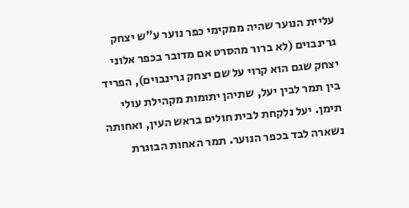עליית הנוער שהיה ממקימי כפר נוער ע"ש יצחק גרינבוים (לא ברור מהסרט אם מדובר בכפר אלוני יצחק שגם הוא קרוי על שם יצחק גרינבוים), הפריד בין תמר לבין יעל, שתיהן יתומות מקהילת עולי תימן. יעל נלקחת לבית חולים בראש העין, ואחותה נשארה לבד בכפר הנוער. תמר האחות הבוגרת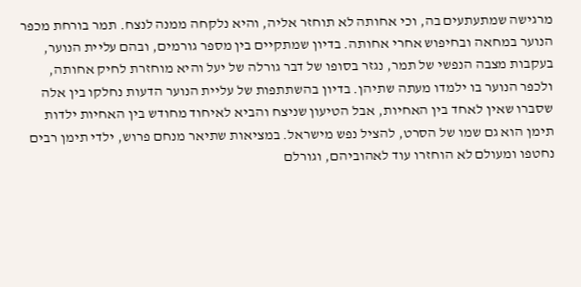מרגישה שמתעתעים בה, וכי אחותה לא תוחזר אליה, והיא נלקחה ממנה לנצח. תמר בורחת מכפר הנוער במחאה ובחיפוש אחרי אחותה. בדיון שמתקיים בין מספר גורמים, ובהם עליית הנוער, בעקבות מצבה הנפשי של תמר, נגזר בסופו של דבר גורלה של יעל והיא מוחזרת לחיק אחותה, ולכפר הנוער בו ילמדו מעתה שתיהן. בדיון בהשתתפות של עליית הנוער הדעות נחלקו בין אלה שסברו שאין לאחד בין האחיות, אבל הטיעון שניצח והביא לאיחוד מחודש בין האחיות ילדות תימן הוא גם שמו של הסרט, להציל נפש מישראל. במציאות שתיאר מנחם פרוש, ילדי תימן רבים נחטפו ומעולם לא הוחזרו עוד לאהוביהם, וגורלם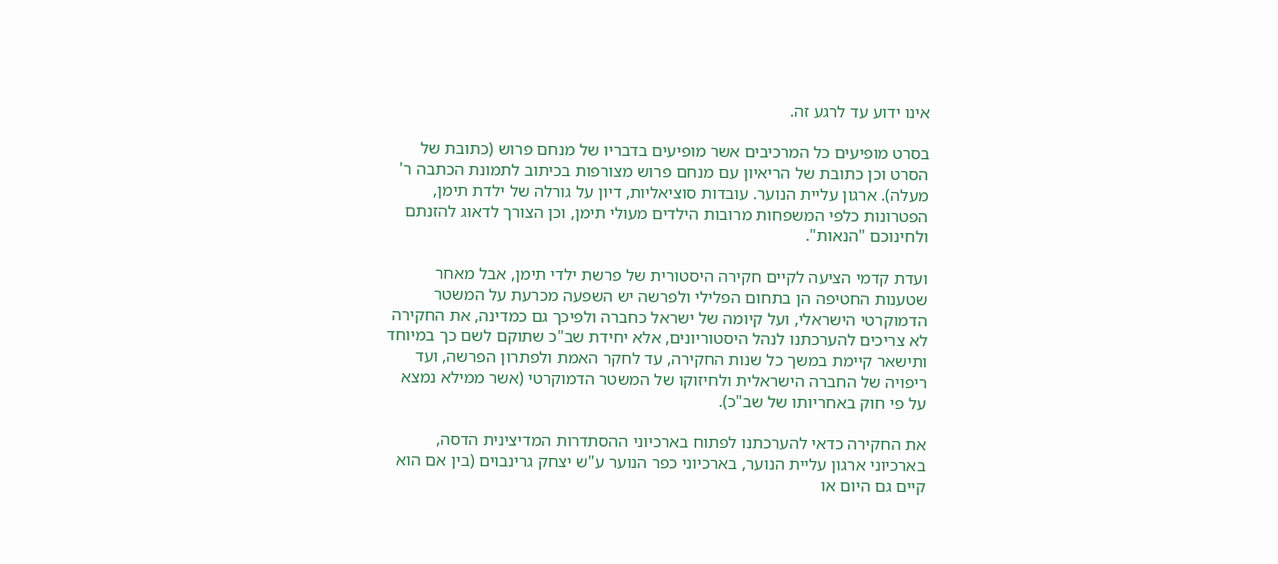אינו ידוע עד לרגע זה.

בסרט מופיעים כל המרכיבים אשר מופיעים בדבריו של מנחם פרוש (כתובת של הסרט וכן כתובת של הריאיון עם מנחם פרוש מצורפות בכיתוב לתמונת הכתבה ר' מעלה). ארגון עליית הנוער. עובדות סוציאליות, דיון על גורלה של ילדת תימן, הפטרונות כלפי המשפחות מרובות הילדים מעולי תימן, וכן הצורך לדאוג להזנתם ולחינוכם "הנאות".

ועדת קדמי הציעה לקיים חקירה היסטורית של פרשת ילדי תימן, אבל מאחר שטענות החטיפה הן בתחום הפלילי ולפרשה יש השפעה מכרעת על המשטר הדמוקרטי הישראלי, ועל קיומה של ישראל כחברה ולפיכך גם כמדינה, את החקירה לא צריכים להערכתנו לנהל היסטוריונים, אלא יחידת שב"כ שתוקם לשם כך במיוחד ותישאר קיימת במשך כל שנות החקירה, עד לחקר האמת ולפתרון הפרשה, ועד ריפויה של החברה הישראלית ולחיזוקו של המשטר הדמוקרטי (אשר ממילא נמצא על פי חוק באחריותו של שב"כ).

את החקירה כדאי להערכתנו לפתוח בארכיוני ההסתדרות המדיצינית הדסה, בארכיוני ארגון עליית הנוער, בארכיוני כפר הנוער ע"ש יצחק גרינבוים (בין אם הוא קיים גם היום או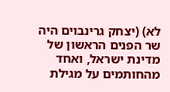לא) (יצחק גרינבוים היה שר הפנים הראשון של מדינת ישראל, ואחד מהחותמים על מגילת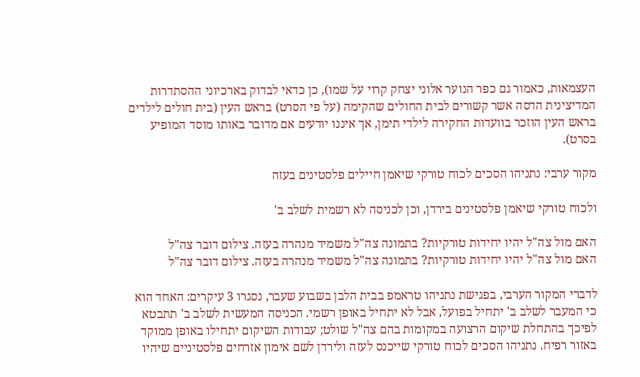העצמאות, כאמור גם כפר הנוער אלוני יצחק קרוי על שמו), כן כדאי לבדוק בארכיוני ההסתדרות המדיצינית הדסה אשר קשורים לבית החולים שהקימה (על פי הסרט) בראש העין (בית חולים לילדים בראש העין הוזכר בוועדות החקירה לילדי תימן, אך איננו יודעים אם מדובר באותו מוסד המופיע בסרט).

מקור ערבי: נתניהו הסכים לכוח טורקי שיאמן חיילים פלסטינים בעזה

ולכוח טורקי שיאמן פלסטינים בירדן, וכן לכניסה לא רשמית לשלב ב'

האם מול צה"ל יהיו יחידות טורקיות? בתמונה צה"ל משמיד מנהרה בעזה. צילום דובר צה"ל
האם מול צה"ל יהיו יחידות טורקיות? בתמונה צה"ל משמיד מנהרה בעזה. צילום דובר צה"ל

לדברי המקור הערבי, בפגישת נתניהו טראמפ בבית הלבן בשבוע שעבר, נסגרו 3 עיקרים: האחד הוא כי המעבר לשלב ב' יתחיל בפועל, אבל לא יתחיל באופן רשמי. הכניסה המעשית לשלב ב' תתבטא לפיכך בהתחלת שיקום הרצועה במקומות בהם צה"ל שולט; עבודות השיקום יתחילו באופן ממוקד באזור רפיח. נתניהו הסכים לכוח טורקי שייכנס לעזה ולירדן לשם אימון אזרחים פלסטיניים שיהיו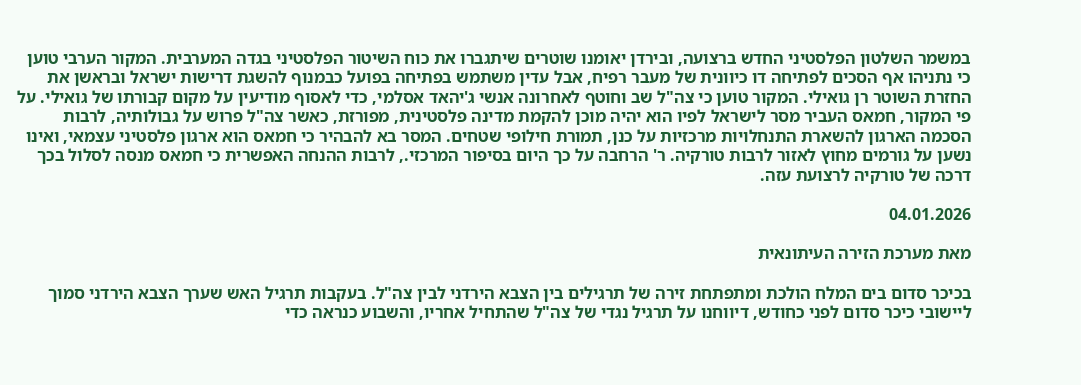במשמר השלטון הפלסטיני החדש ברצועה, ובירדן יאומנו שוטרים שיתגברו את כוח השיטור הפלסטיני בגדה המערבית. המקור הערבי טוען כי נתניהו אף הסכים לפתיחה דו כיוונית של מעבר רפיח, אבל עדין משתמש בפתיחה בפועל כבמנוף להשגת דרישות ישראל ובראשן את החזרת השוטר רן גואילי. המקור טוען כי צה"ל שב וחוטף לאחרונה אנשי ג'יהאד אסלמי, כדי לאסוף מודיעין על מקום קבורתו של גואילי. על פי המקור, חמאס העביר מסר לישראל לפיו הוא יהיה מוכן להקמת מדינה פלסטינית, מפורזת, כאשר צה"ל פרוש על גבולותיה, לרבות הסכמה הארגון להשארת התנחלויות מרכזיות על כנן, תמורת חילופי שטחים. המסר בא להבהיר כי חמאס הוא ארגון פלסטיני עצמאי, ואינו נשען על גורמים מחוץ לאזור לרבות טורקיה. ר' הרחבה על כך היום בסיפור המרכזי., לרבות ההנחה האפשרית כי חמאס מנסה לסלול בכך דרכה של טורקיה לרצועת עזה.

04.01.2026

מאת מערכת הזירה העיתונאית

בכיכר סדום בים המלח הולכת ומתפתחת זירה של תרגילים בין הצבא הירדני לבין צה"ל. בעקבות תרגיל האש שערך הצבא הירדני סמוך ליישובי כיכר סדום לפני כחודש, דיווחנו על תרגיל נגדי של צה"ל שהתחיל אחריו, והשבוע כנראה כדי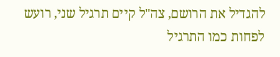להגדיל את הרושם, צה"ל קיים תרגיל שני, רועש לפחות כמו התרגיל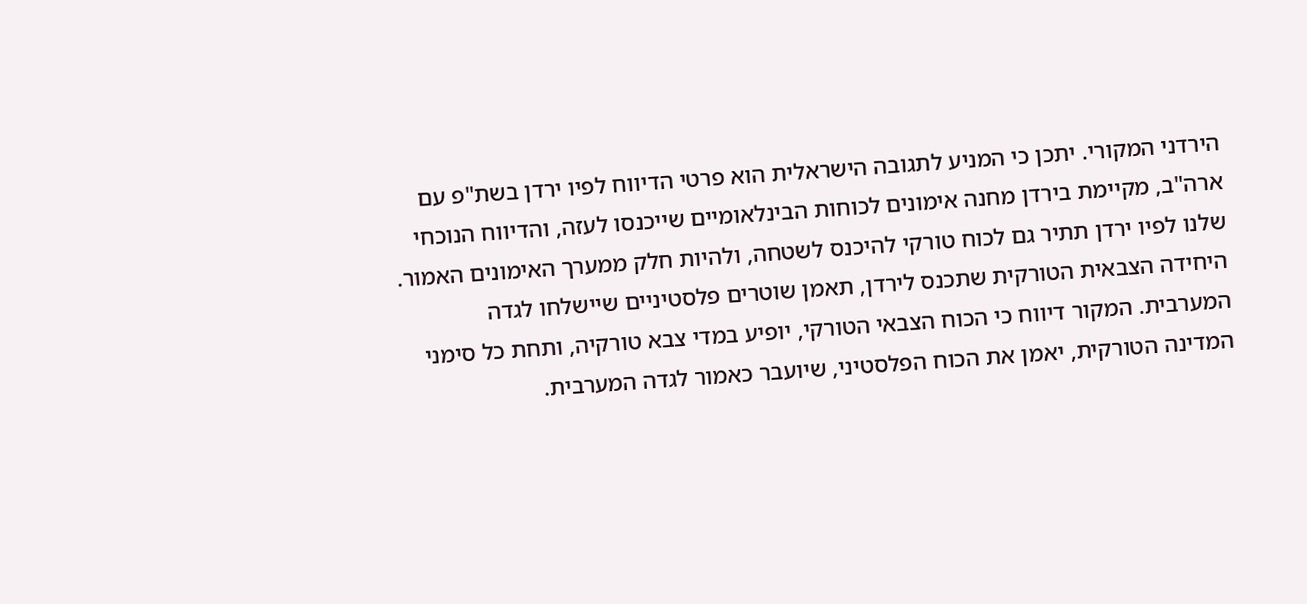הירדני המקורי. יתכן כי המניע לתגובה הישראלית הוא פרטי הדיווח לפיו ירדן בשת"פ עם ארה"ב, מקיימת בירדן מחנה אימונים לכוחות הבינלאומיים שייכנסו לעזה, והדיווח הנוכחי שלנו לפיו ירדן תתיר גם לכוח טורקי להיכנס לשטחה, ולהיות חלק ממערך האימונים האמור. היחידה הצבאית הטורקית שתכנס לירדן, תאמן שוטרים פלסטיניים שיישלחו לגדה המערבית. המקור דיווח כי הכוח הצבאי הטורקי, יופיע במדי צבא טורקיה, ותחת כל סימני המדינה הטורקית, יאמן את הכוח הפלסטיני, שיועבר כאמור לגדה המערבית.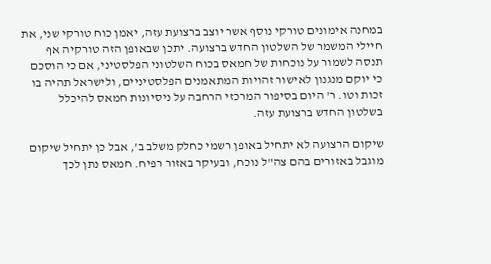במחנה אימונים טורקי נוסף אשר יוצב ברצועת עזה, יאמן כוח טורקי שני, את חיילי המשמר של השלטון החדש ברצועה. יתכן שבאופן הזה טורקיה אף תנסה לשמור על נוכחות של חמאס בכוח השלטוני הפלסטיני, אם כי הוסכם כי יוקם מנגנון לאישור זהויות המתאמנים הפלסטיניים, ולישראל תהיה בו זכות וטו. ר' היום בסיפור המרכזי הרחבה על ניסיונות חמאס להיכלל בשלטון החדש ברצועת עזה.

שיקום הרצועה לא יתחיל באופן רשמי כחלק משלב ב', אבל כן יתחיל שיקום מוגבל באזורים בהם צה"ל נוכח, ובעיקר באזור רפיח. חמאס נתן לכך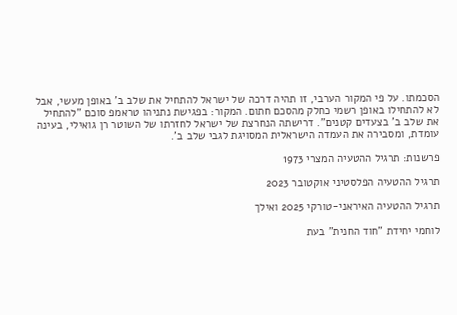הסכמתו. על פי המקור הערבי, זו תהיה דרכה של ישראל להתחיל את שלב ב' באופן מעשי, אבל לא להתחילו באופן רשמי כחלק מהסכם חתום. המקור: בפגישת נתניהו טראמפ סוכם "להתחיל את שלב ב' בצעדים קטנים". דרישתה הנחרצת של ישראל לחזרתו של השוטר רן גואילי, בעינה עומדת, ומסבירה את העמדה הישראלית המסויגת לגבי שלב ב'.

פרשנות: תרגיל ההטעיה המצרי 1973

תרגיל ההטעיה הפלסטיני אוקטובר 2023

תרגיל ההטעיה האיראני-טורקי 2025 ואילך

לוחמי יחידת "חוד החנית" בעת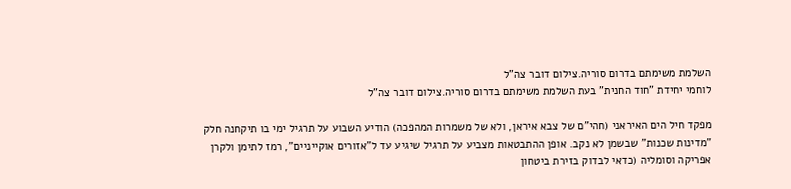השלמת משימתם בדרום סוריה.צילום דובר צה"ל
לוחמי יחידת "חוד החנית" בעת השלמת משימתם בדרום סוריה.צילום דובר צה"ל

מפקד חיל הים האיראני (חהי"ם של צבא איראן, ולא של משמרות המהפכה) הודיע השבוע על תרגיל ימי בו תיקחנה חלק "מדינות שכנות" שבשמן לא נקב. אופן ההתבטאות מצביע על תרגיל שיגיע עד ל"אזורים אוקייניים", רמז לתימן ולקרן אפריקה וסומליה (כדאי לבדוק בזירת ביטחון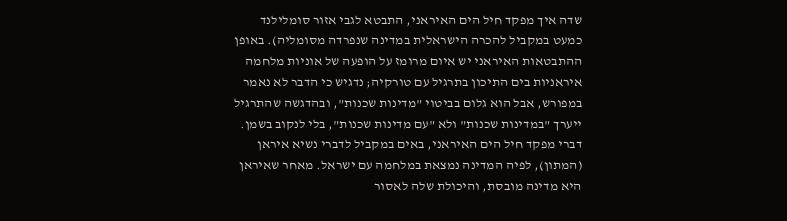שדה איך מפקד חיל הים האיראני, התבטא לגבי אזור סומלילנד כמעט במקביל להכרה הישראלית במדינה שנפרדה מסומליה). באופן ההתבטאות האיראני יש איום מרומז על הופעה של אוניות מלחמה איראניות בים התיכון בתרגיל עם טורקיה; נדגיש כי הדבר לא נאמר במפורש, אבל הוא גלום בביטוי "מדינות שכנות", ובהדגשה שהתרגיל ייערך "במדינות שכנות" ולא "עם מדינות שכנות", בלי לנקוב בשמן. דברי מפקד חיל הים האיראני, באים במקביל לדברי נשיא איראן (המתון), לפיה המדינה נמצאת במלחמה עם ישראל. מאחר שאיראן היא מדינה מובסת, והיכולת שלה לאסור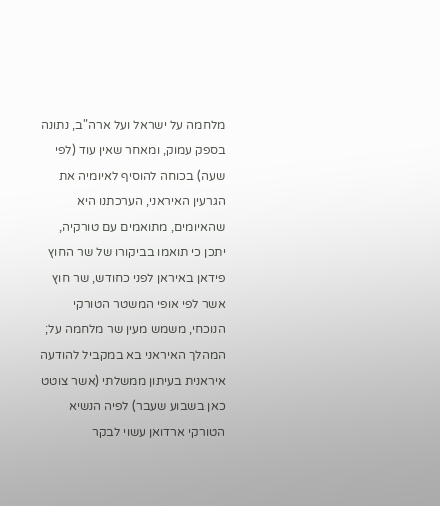מלחמה על ישראל ועל ארה"ב, נתונה בספק עמוק, ומאחר שאין עוד (לפי שעה) בכוחה להוסיף לאיומיה את הגרעין האיראני, הערכתנו היא שהאיומים, מתואמים עם טורקיה, יתכן כי תואמו בביקורו של שר החוץ פידאן באיראן לפני כחודש, שר חוץ אשר לפי אופי המשטר הטורקי הנוכחי, משמש מעין שר מלחמה על; המהלך האיראני בא במקביל להודעה איראנית בעיתון ממשלתי (אשר צוטט כאן בשבוע שעבר) לפיה הנשיא הטורקי ארדואן עשוי לבקר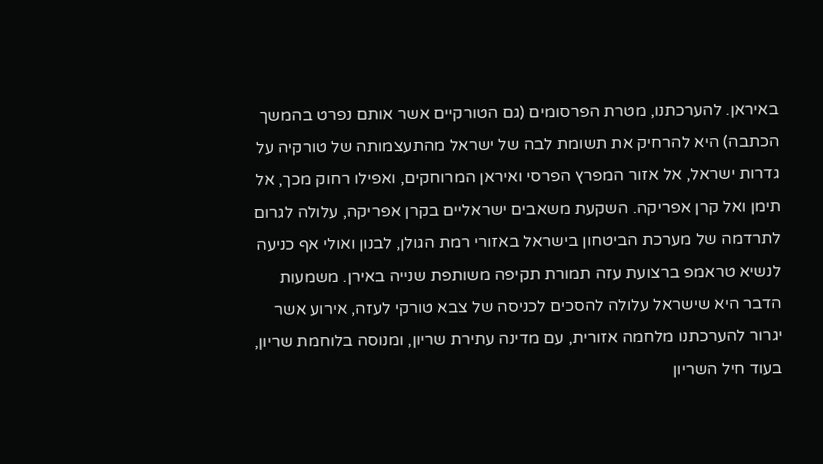באיראן. להערכתנו, מטרת הפרסומים (גם הטורקיים אשר אותם נפרט בהמשך הכתבה) היא להרחיק את תשומת לבה של ישראל מהתעצמותה של טורקיה על גדרות ישראל, אל אזור המפרץ הפרסי ואיראן המרוחקים, ואפילו רחוק מכך, אל תימן ואל קרן אפריקה. השקעת משאבים ישראליים בקרן אפריקה, עלולה לגרום לתרדמה של מערכת הביטחון בישראל באזורי רמת הגולן, לבנון ואולי אף כניעה לנשיא טראמפ ברצועת עזה תמורת תקיפה משותפת שנייה באירן. משמעות הדבר היא שישראל עלולה להסכים לכניסה של צבא טורקי לעזה, אירוע אשר יגרור להערכתנו מלחמה אזורית, עם מדינה עתירת שריון, ומנוסה בלוחמת שריון, בעוד חיל השריון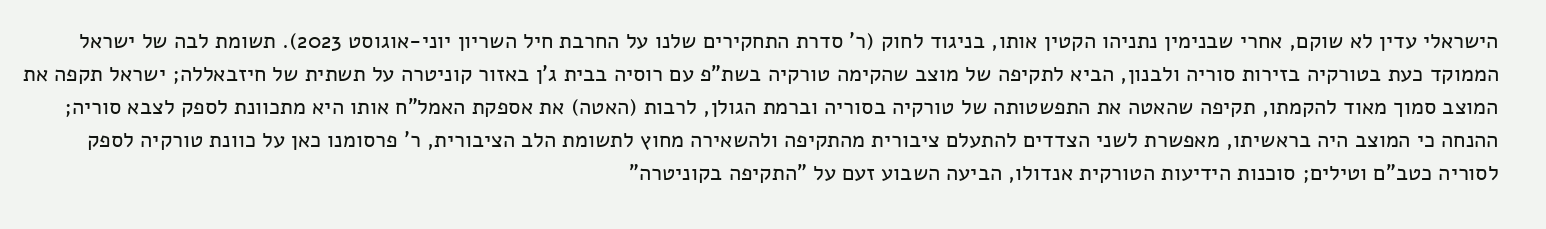הישראלי עדין לא שוקם, אחרי שבנימין נתניהו הקטין אותו, בניגוד לחוק (ר' סדרת התחקירים שלנו על החרבת חיל השריון יוני-אוגוסט 2023). תשומת לבה של ישראל הממוקד כעת בטורקיה בזירות סוריה ולבנון, הביא לתקיפה של מוצב שהקימה טורקיה בשת"פ עם רוסיה בבית ג'ן באזור קוניטרה על תשתית של חיזבאללה; ישראל תקפה את המוצב סמוך מאוד להקמתו, תקיפה שהאטה את התפשטותה של טורקיה בסוריה וברמת הגולן, לרבות (האטה) את אספקת האמל"ח אותו היא מתכוונת לספק לצבא סוריה; ההנחה כי המוצב היה בראשיתו, מאפשרת לשני הצדדים להתעלם ציבורית מהתקיפה ולהשאירה מחוץ לתשומת הלב הציבורית, ר' פרסומנו כאן על כוונת טורקיה לספק לסוריה כטב"ם וטילים; סוכנות הידיעות הטורקית אנדולו, הביעה השבוע זעם על "התקיפה בקוניטרה"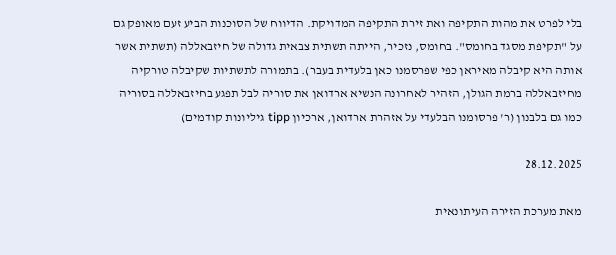בלי לפרט את מהות התקיפה ואת זירת התקיפה המדויקת. הדיווח של הסוכנות הביע זעם מאופק גם על "תקיפת מסגד בחומס". בחומס, נזכיר, הייתה תשתית צבאית גדולה של חיזבאללה (תשתית אשר אותה היא קיבלה מאיראן כפי שפרסמנו כאן בלעדית בעבר). בתמורה לתשתיות שקיבלה טורקיה מחיזבאללה ברמת הגולן, הזהיר לאחרונה הנשיא ארדואן את סוריה לבל תפגע בחיזבאללה בסוריה כמו גם בלבנון (ר' פרסומנו הבלעדי על אזהרת ארדואן, ארכיון tipp גיליונות קודמים)

28.12.2025

מאת מערכת הזירה העיתונאית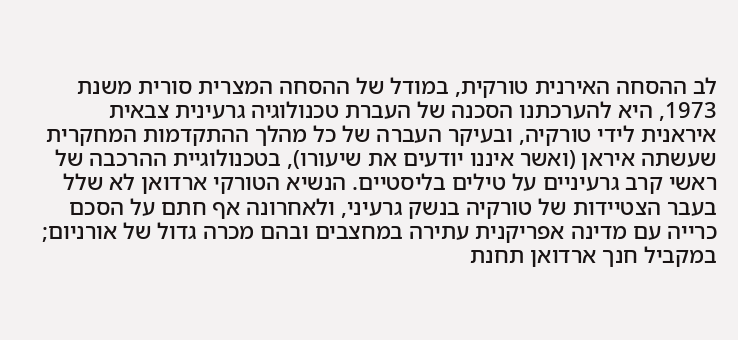לב ההסחה האירנית טורקית, במודל של ההסחה המצרית סורית משנת 1973, היא להערכתנו הסכנה של העברת טכנולוגיה גרעינית צבאית איראנית לידי טורקיה, ובעיקר העברה של כל מהלך ההתקדמות המחקרית שעשתה איראן (ואשר איננו יודעים את שיעורו), בטכנולוגיית ההרכבה של ראשי קרב גרעיניים על טילים בליסטיים. הנשיא הטורקי ארדואן לא שלל בעבר הצטיידות של טורקיה בנשק גרעיני, ולאחרונה אף חתם על הסכם כרייה עם מדינה אפריקנית עתירה במחצבים ובהם מכרה גדול של אורניום; במקביל חנך ארדואן תחנת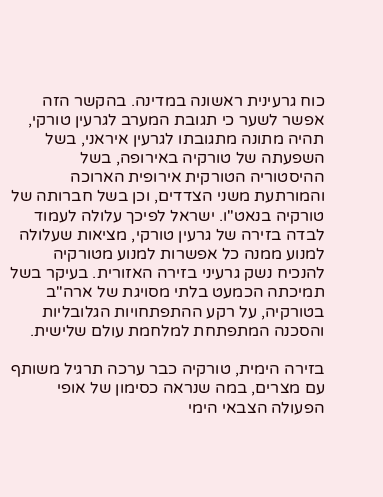כוח גרעינית ראשונה במדינה. בהקשר הזה אפשר לשער כי תגובת המערב לגרעין טורקי, תהיה מתונה מתגובתו לגרעין איראני, בשל השפעתה של טורקיה באירופה, בשל ההיסטוריה הטורקית אירופית הארוכה והמורתעת משני הצדדים, וכן בשל חברותה של טורקיה בנאט"ו. ישראל לפיכך עלולה לעמוד לבדה בזירה של גרעין טורקי, מציאות שעלולה למנוע ממנה כל אפשרות למנוע מטורקיה להנכיח נשק גרעיני בזירה האזורית. בעיקר בשל תמיכתה הכמעט בלתי מסויגת של ארה"ב בטורקיה, על רקע ההתפתחויות הגלובליות והסכנה המתפתחת למלחמת עולם שלישית.

בזירה הימית, טורקיה כבר ערכה תרגיל משותף עם מצרים, במה שנראה כסימון של אופי הפעולה הצבאי הימי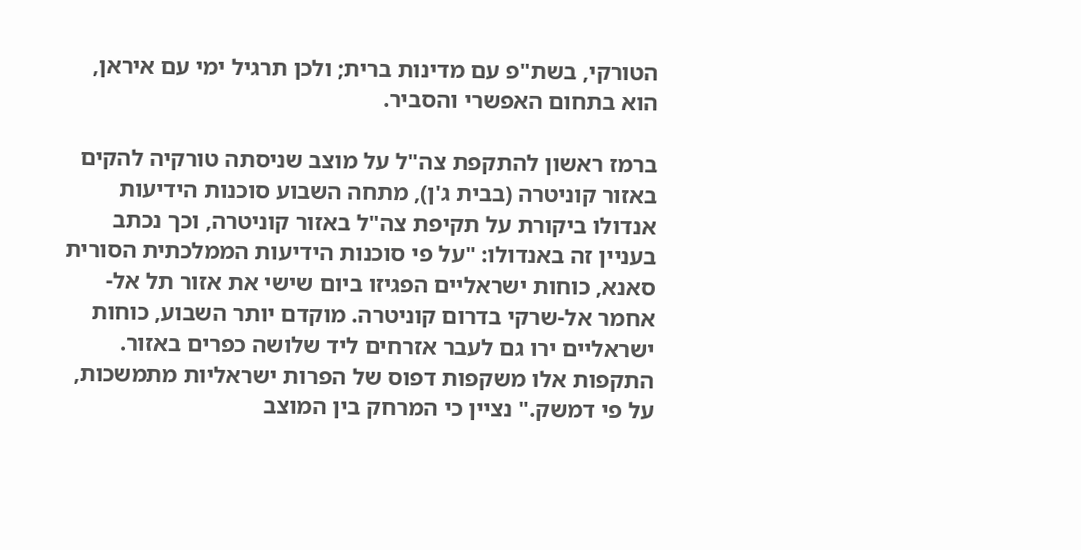הטורקי, בשת"פ עם מדינות ברית; ולכן תרגיל ימי עם איראן, הוא בתחום האפשרי והסביר.

ברמז ראשון להתקפת צה"ל על מוצב שניסתה טורקיה להקים באזור קוניטרה (בבית ג'ן), מתחה השבוע סוכנות הידיעות אנדולו ביקורת על תקיפת צה"ל באזור קוניטרה, וכך נכתב בעניין זה באנדולו: "על פי סוכנות הידיעות הממלכתית הסורית סאנא, כוחות ישראליים הפגיזו ביום שישי את אזור תל אל-אחמר אל-שרקי בדרום קוניטרה. מוקדם יותר השבוע, כוחות ישראליים ירו גם לעבר אזרחים ליד שלושה כפרים באזור. התקפות אלו משקפות דפוס של הפרות ישראליות מתמשכות, על פי דמשק." נציין כי המרחק בין המוצב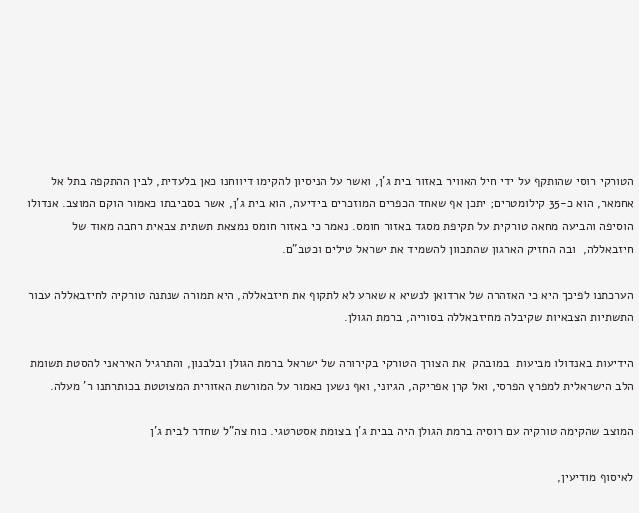הטורקי רוסי שהותקף על ידי חיל האוויר באזור בית ג'ן, ואשר על הניסיון להקימו דיווחנו כאן בלעדית, לבין ההתקפה בתל אל אחמאר, הוא כ-35 קילומטרים; יתכן אף שאחד הכפרים המוזכרים בידיעה, הוא בית ג'ן, אשר בסביבתו כאמור הוקם המוצב. אנדולו הוסיפה והביעה מחאה טורקית על תקיפת מסגד באזור חומס. נאמר כי באזור חומס נמצאת תשתית צבאית רחבה מאוד של חיזבאללה,  ובה החזיק הארגון שהתכוון להשמיד את ישראל טילים וכטב"ם.

הערכתנו לפיכך היא כי האזהרה של ארדואן לנשיא א שארע לא לתקוף את חיזבאללה, היא תמורה שנתנה טורקיה לחיזבאללה עבור התשתיות הצבאיות שקיבלה מחיזבאללה בסוריה, ברמת הגולן.

הידיעות באנדולו מביעות  במובהק  את הצורך הטורקי בקירורה של ישראל ברמת הגולן ובלבנון, והתרגיל האיראני להסטת תשומת הלב הישראלית למפרץ הפרסי, ואל קרן אפריקה, הגיוני, ואף נשען כאמור על המורשת האזורית המצוטטת בכותרתנו ר' מעלה.

המוצב שהקימה טורקיה עם רוסיה ברמת הגולן היה בבית ג'ן בצומת אסטרטגי. כוח צה"ל שחדר לבית ג'ן

לאיסוף מודיעין,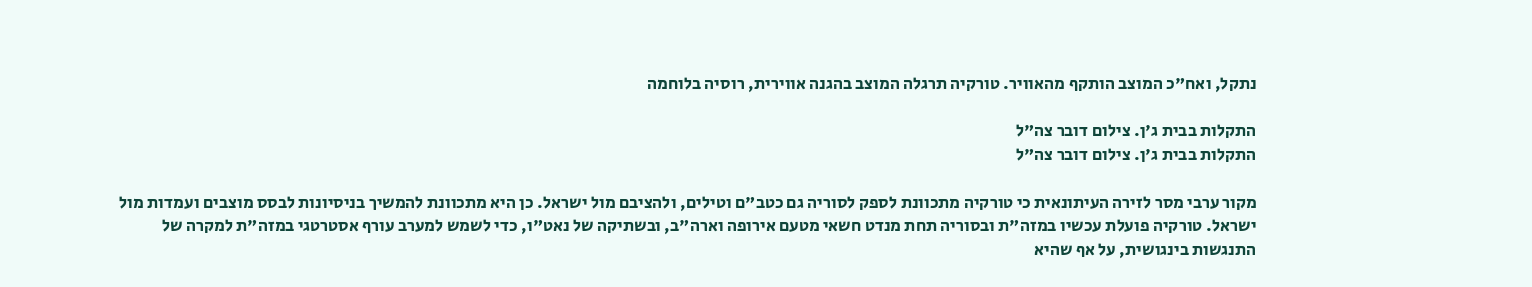נתקל, ואח"כ המוצב הותקף מהאוויר. טורקיה תרגלה המוצב בהגנה אווירית, רוסיה בלוחמה

התקלות בבית ג'ן. צילום דובר צה"ל
התקלות בבית ג'ן. צילום דובר צה"ל

מקור ערבי מסר לזירה העיתונאית כי טורקיה מתכוונת לספק לסוריה גם כטב"ם וטילים, ולהציבם מול ישראל. כן היא מתכוונת להמשיך בניסיונות לבסס מוצבים ועמדות מול ישראל. טורקיה פועלת עכשיו במזה"ת ובסוריה תחת מנדט חשאי מטעם אירופה וארה"ב, ובשתיקה של נאט"ו, כדי לשמש למערב עורף אסטרטגי במזה"ת למקרה של התנגשות בינגושית, על אף שהיא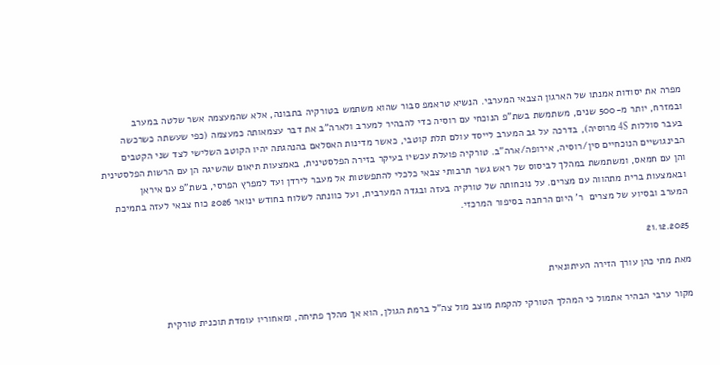מפרה את יסודות אמנתו של הארגון הצבאי המערבי. הנשיא טראמפ סבור שהוא משתמש בטורקיה בתבונה, אלא שהמעצמה אשר שלטה במערב ובמזרח, יותר מ-500 שנים, משתמשת בשת"פ הנוכחי עם רוסיה כדי להבהיר למערב ולארה"ב את דבר עצמאותה כמעצמה (כפי שעשתה כשרכשה בעבר סוללות 4S מרוסיה), בדרכה על גב המערב לייסד עולם תלת קוטבי, כאשר מדינות האסלאם בהנהגתה יהיו הקוטב השלישי לצד שני הקטבים הבינגושיים הנוכחיים סין/רוסיה, אירופה/ארה"ב. טורקיה פועלת עכשיו בעיקר בזירה הפלסטינית, באמצעות תיאום שהשיגה הן עם הרשות הפלסטינית והן עם חמאס, ומשתמשת במהלך לביסוס של ראש גשר תרבותי צבאי כלכלי להתפשטות אל מעבר לירדן ועד למפרץ הפרסי, בשת"פ עם איראן ובאמצעות ברית מתהווה עם מצרים. על נוכחותה של טורקיה בעזה ובגדה המערבית, ועל כוונתה לשלוח בחודש ינואר 2026 כוח צבאי לעזה בתמיכת המערב ובסיוע של מצרים  ר' היום הרחבה בסיפור המרכזי.

21.12.2025

מאת מתי כהן עורך הזירה העיתונאית

מקור ערבי הבהיר אתמול כי המהלך הטורקי להקמת מוצב מול צה"ל ברמת הגולן, הוא אך מהלך פתיחה, ומאחוריו עומדת תוכנית טורקית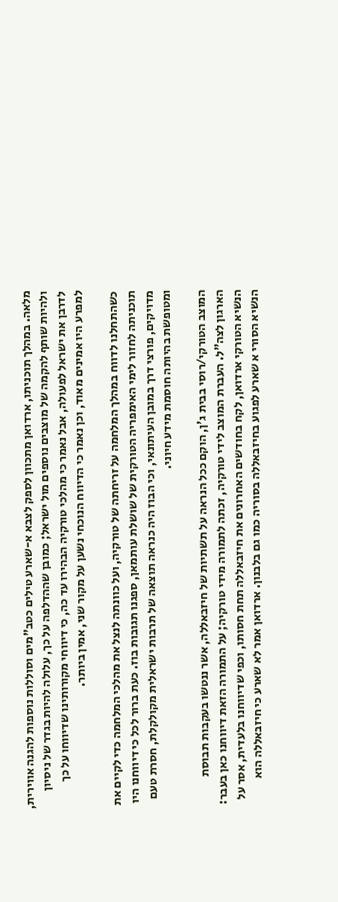מלאה. במהלך תוכניתו, ארדואן מתכוון לספק לצבא א-שארע טילים כטב"מים וסוללות נוספות להגנה אווירית, ולהיות שותף להקמה של מוצבים נוספים מול ישראל; כמובן שההדלפה על כך, עלולה להיות בגדר של ניסיון לדרבן את ישראל לפעולה, אבל נאמר כי מהלכי טורקיה הבהירו עד כה, כי דיווחי מקורותינו שדיווחו על כך למפרע היו אמינים מאוד, וכן נאמר כי הדיווח הנוכחי נשען על מקור שני, אמין ביותר.

כשהתחלנו לדווח במהלך המלחמה על זריחתה של טורקיה, ועל כוונתה לנצל את מהלכי המלחמה כדי לקיים את תוכניתה לחזור לימי האימפריה הטורקית של שושלת עותמאן, ספגנו תגובות בוז. כעת ברור לכל כי דיווחנו היו מדויקים, פורצי דרך במובן העיתונאי, וכי הבוז היה כנראה תוצאה של תרבות ישראלית מקולקלת, חסרת טעם ומטופשת בהיותה חוסמת מידע חיוני.

המוצב הטורקי/רוסי בבית ג'ן, הוקם ככל הנראה על תשתיות של חיזבאללה, אשר ננטשו בעקבות תבוסת הארגון לצה"ל. העברת המוצב לידי טורקיה, זכתה לתמורה מידי טורקיה; על התמורה הזאת דיווחנו כאן בעבר: הנשיא הטורקי ארדואן, לקח בחודשים האחרונים את חיזבאללה תחת חסותו, וכפי שדיווחנו בלעדית, אסר על הנשיא הסורי א שארע לפגוע בחיזבאללה בסוריה כמו גם בלבנון. ארדואן אמר לא שארע כי חיזבאללה הוא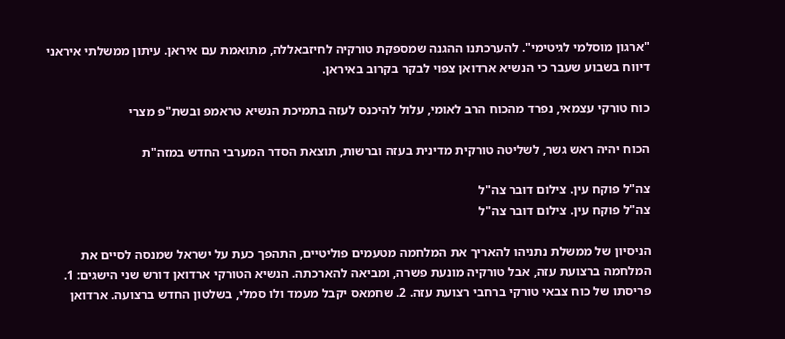"ארגון מוסלמי לגיטימי". להערכתנו ההגנה שמספקת טורקיה לחיזבאללה, מתואמת עם איראן. עיתון ממשלתי איראני דיווח בשבוע שעבר כי הנשיא ארדואן צפוי לבקר בקרוב באיראן.

כוח טורקי עצמאי, נפרד מהכוח הרב לאומי, עלול להיכנס לעזה בתמיכת הנשיא טראמפ ובשת"פ מצרי

הכוח יהיה ראש גשר, לשליטה טורקית מדינית בעזה וברשות, תוצאת הסדר המערבי החדש במזה"ת

צה"ל פוקח עין. צילום דובר צה"ל
צה"ל פוקח עין. צילום דובר צה"ל

הניסיון של ממשלת נתניהו להאריך את המלחמה מטעמים פוליטיים, התהפך כעת על ישראל שמנסה לסיים את המלחמה ברצועת עזה, אבל טורקיה מונעת פשרה, ומביאה להארכתה. הנשיא הטורקי ארדואן דורש שני הישגים: 1. פריסתו של כוח צבאי טורקי ברחבי רצועת עזה. 2. שחמאס יקבל מעמד ולו סמלי, בשלטון החדש ברצועה. ארדואן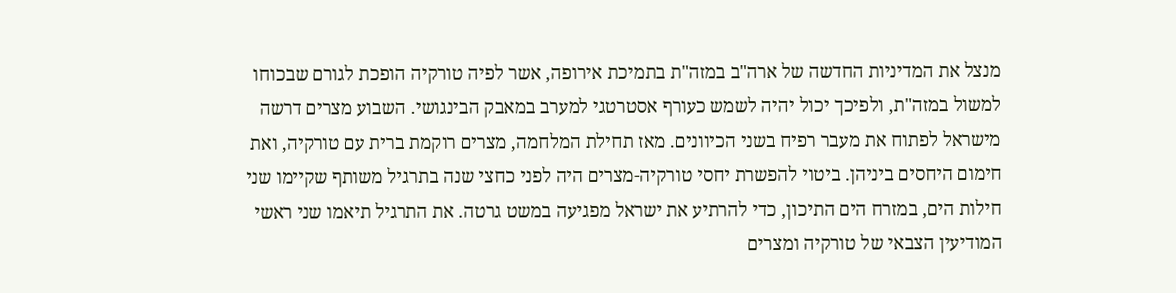מנצל את המדיניות החדשה של ארה"ב במזה"ת בתמיכת אירופה, אשר לפיה טורקיה הופכת לגורם שבכוחו למשול במזה"ת, ולפיכך יכול יהיה לשמש כעורף אסטרטגי למערב במאבק הבינגושי. השבוע מצרים דרשה מישראל לפתוח את מעבר רפיח בשני הכיוונים. מאז תחילת המלחמה, מצרים רוקמת ברית עם טורקיה, ואת חימום היחסים ביניהן. ביטוי להפשרת יחסי טורקיה-מצרים היה לפני כחצי שנה בתרגיל משותף שקיימו שני חילות הים, במזרח הים התיכון, כדי להרתיע את ישראל מפגיעה במשט גרטה. את התרגיל תיאמו שני ראשי המודיעין הצבאי של טורקיה ומצרים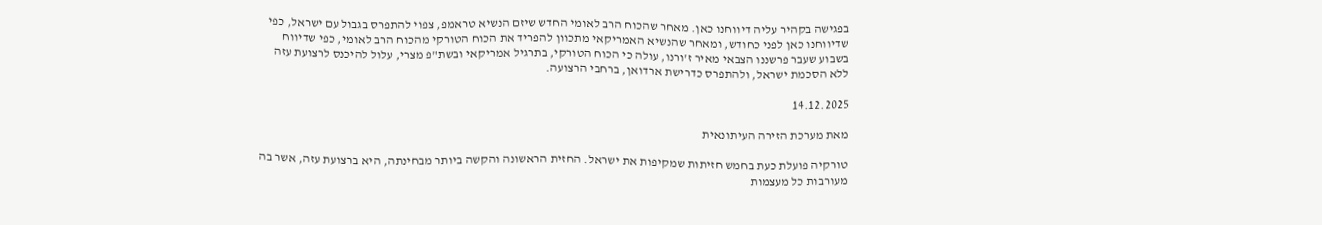בפגישה בקהיר עליה דיווחנו כאן. מאחר שהכוח הרב לאומי החדש שיזם הנשיא טראמפ, צפוי להתפרס בגבול עם ישראל, כפי שדיווחנו כאן לפני כחודש, ומאחר שהנשיא האמריקאי מתכוון להפריד את הכוח הטורקי מהכוח הרב לאומי, כפי שדיווח בשבוע שעבר פרשננו הצבאי מאיר ז'ורנו, עולה כי הכוח הטורקי, בתרגיל אמריקאי ובשת"פ מצרי, עלול להיכנס לרצועת עזה ללא הסכמת ישראל, ולהתפרס כדרישת ארדואן, ברחבי הרצועה.

14.12.2025

מאת מערכת הזירה העיתונאית

טורקיה פועלת כעת בחמש חזיתות שמקיפות את ישראל. החזית הראשונה והקשה ביותר מבחינתה, היא ברצועת עזה, אשר בה מעורבות כל מעצמות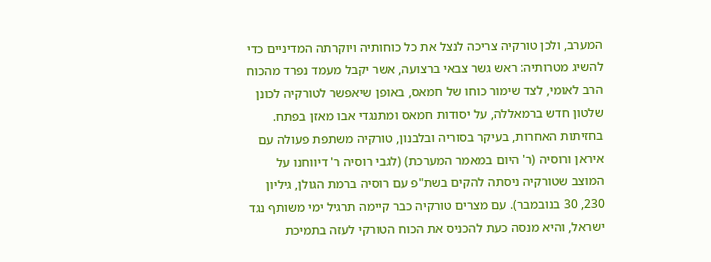המערב, ולכן טורקיה צריכה לנצל את כל כוחותיה ויוקרתה המדיניים כדי להשיג מטרותיה: ראש גשר צבאי ברצועה, אשר יקבל מעמד נפרד מהכוח הרב לאומי, לצד שימור כוחו של חמאס, באופן שיאפשר לטורקיה לכונן שלטון חדש ברמאללה, על יסודות חמאס ומתנגדי אבו מאזן בפתח. בחזיתות האחרות, בעיקר בסוריה ובלבנון, טורקיה משתפת פעולה עם איראן ורוסיה (ר' היום במאמר המערכת) (לגבי רוסיה ר' דיווחנו על המוצב שטורקיה ניסתה להקים בשת"פ עם רוסיה ברמת הגולן, גיליון 230, 30 בנובמבר). עם מצרים טורקיה כבר קיימה תרגיל ימי משותף נגד ישראל, והיא מנסה כעת להכניס את הכוח הטורקי לעזה בתמיכת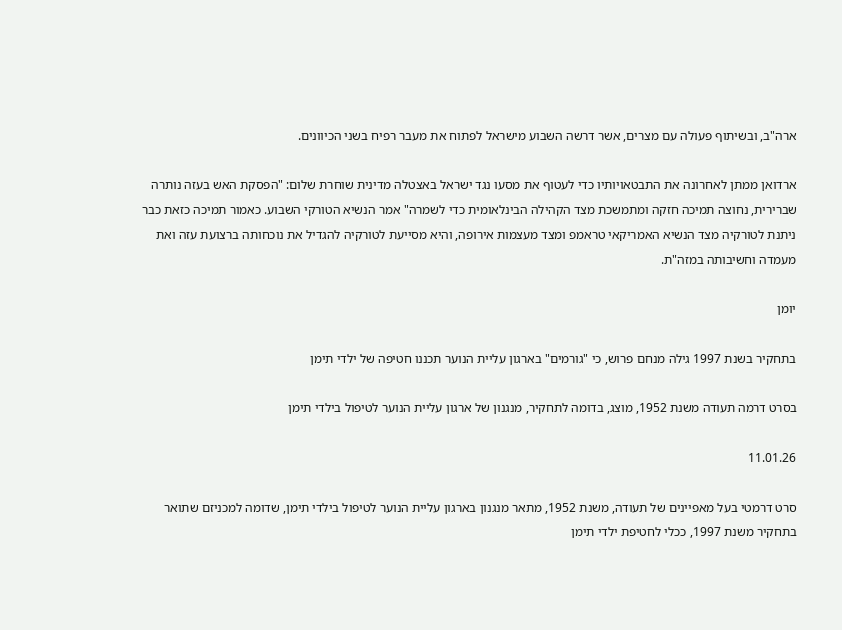ארה"ב, ובשיתוף פעולה עם מצרים, אשר דרשה השבוע מישראל לפתוח את מעבר רפיח בשני הכיוונים.

ארדואן ממתן לאחרונה את התבטאויותיו כדי לעטוף את מסעו נגד ישראל באצטלה מדינית שוחרת שלום: "הפסקת האש בעזה נותרה שברירית, נחוצה תמיכה חזקה ומתמשכת מצד הקהילה הבינלאומית כדי לשמרה" אמר הנשיא הטורקי השבוע. כאמור תמיכה כזאת כבר ניתנת לטורקיה מצד הנשיא האמריקאי טראמפ ומצד מעצמות אירופה, והיא מסייעת לטורקיה להגדיל את נוכחותה ברצועת עזה ואת מעמדה וחשיבותה במזה"ת.

יומן

בתחקיר בשנת 1997 גילה מנחם פרוש, כי "גורמים" בארגון עליית הנוער תכננו חטיפה של ילדי תימן

בסרט דרמה תעודה משנת 1952, מוצג, בדומה לתחקיר, מנגנון של ארגון עליית הנוער לטיפול בילדי תימן

11.01.26

סרט דרמטי בעל מאפיינים של תעודה, משנת 1952, מתאר מנגנון בארגון עליית הנוער לטיפול בילדי תימן, שדומה למכניזם שתואר בתחקיר משנת 1997, ככלי לחטיפת ילדי תימן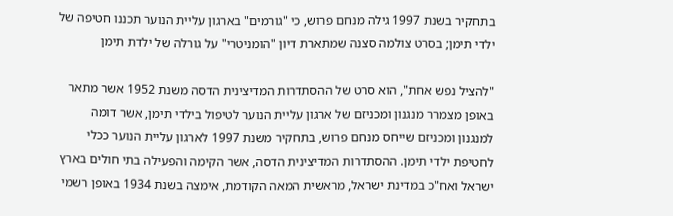בתחקיר בשנת 1997 גילה מנחם פרוש, כי "גורמים" בארגון עליית הנוער תכננו חטיפה של ילדי תימן; בסרט צולמה סצנה שמתארת דיון "הומניטרי" על גורלה של ילדת תימן

"להציל נפש אחת", הוא סרט של ההסתדרות המדיצינית הדסה משנת 1952 אשר מתאר באופן מצמרר מנגנון ומכניזם של ארגון עליית הנוער לטיפול בילדי תימן, אשר דומה למנגנון ומכניזם שייחס מנחם פרוש, בתחקיר משנת 1997 לארגון עליית הנוער ככלי לחטיפת ילדי תימן. ההסתדרות המדיצינית הדסה, אשר הקימה והפעילה בתי חולים בארץ ישראל ואח"כ במדינת ישראל, מראשית המאה הקודמת, אימצה בשנת 1934 באופן רשמי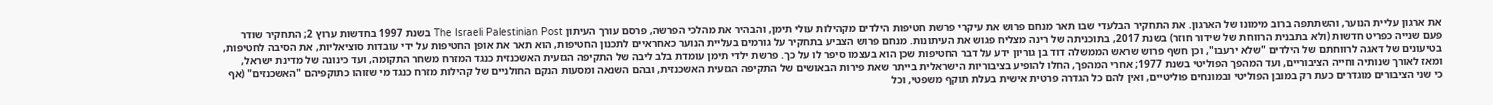את ארגון עליית הנוער, והשתתפה ברוב מימונו של הארגון. את התחקיר הבלעדי שבו תאר מנחם פרוש את עיקרי פרשת חטיפות הילדים מקהילות עולי תימן, והבהיר את מהלכי הפרשה, פרסם עורך העיתון The Israeli Palestinian Post בשנת 1997 בחדשות ערוץ 2; התחקיר שודר פעם שנייה כפריט חדשות (ולא בתבנית הרווחת של שידור חוזר) בשנת 2017, בתוכניתה של רינה מצליח פגוש את העיתונות. מנחם פרוש הצביע בתחקיר על גורמים בעליית הנוער כאחראיים לתכנון החטיפות, הוא תאר את אופן החטיפות על ידי עובדות סוציאליות, את הסיבה לחטיפות, בטיעונים של דאגה לרווחתם של הילדים "שלא ירעבו", וכן חשף פרוש שראש הממשלה דוד בן גוריון ידע על דבר החטיפות שכן הוא בעצמו סיפר לו על כך. פרשת ילדי תימן עומדת בלב ליבה של התקיפה הגזעית האשכנזית כנגד המזרח משחר התקומה, ועד כינונה של מדינת ישראל, ומאז לאורך שנותיה וחייה הציבוריים, ועד המהפך הפוליטי בשנת 1977; אחרי המהפך, החלו להופיע בציבוריות הישראלית בייתר שאת פירות הבאושים של התקיפה הגזעית האשכנזית, ובהם השנאה ומסעות הנקם החולניים של קהילות מזרח כנגד מי שזוהו כתוקפיהם "האשכנזים" (אף כי שני הציבורים מוגדרים כעת רק במובן הפוליטי ובמונחים פוליטיים, ואין להם כל הגדרה פרטית אישית בעלת תוקף משפטי, וכל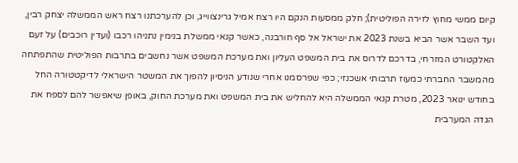קיום ממשי מחוץ לזירה הפוליטית); חלק ממסעות הנקם היו רצח אמיל גרינצווייג, וכן להערכתנו רצח ראש הממשלה יצחק רבין, ועד השבר אשר הביא בשנת 2023 את ישראל אל סף חורבנה, כאשר קנאי ממשלת בנימין נתניהו רכבו (ועדין רוכבים) על זעם האלקטורט המזרחי, בדרכם לדרוס את בית המשפט העליון ואת מערכת המשפט אשר נחשבים בתרבות הפוליטית שהתפתחה מהמשבר החברתי כמעוז תרבותי אשכנזי; כפי שפרסמנו אחרי שנודע הניסיון להפוך את המשטר הישראלי לדיקטטורה החל בחודש ינואר 2023, מטרת קנאי הממשלה היא להחליש את בית המשפט ואת מערכת החוק, באופן שיאפשר להם לספח את הגדה המערבית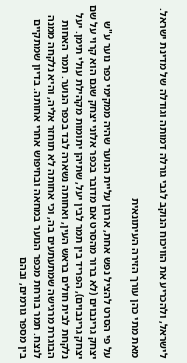לישראל, ולהכריע את הוויכוח הנוקב לגבי גורלה דמותה וגודלה של מדינת ישראל.

מאת מתי כהן עורך הזירה העיתונאית

על פי הסרט להציל נפש אחת, ארגון עליית הנוער שהיה ממקימי כפר נוער ע"ש יצחק גרינבוים (לא ברור מהסרט אם מדובר בכפר אלוני יצחק שגם הוא קרוי על שם יצחק גרינבוים), הפריד בין תמר לבין יעל, שתיהן יתומות מקהילת עולי תימן. יעל נלקחת לבית חולים בראש העין, ואחותה נשארה לבד בכפר הנוער. תמר האחות הבוגרת מרגישה שמתעתעים בה, וכי אחותה לא תוחזר אליה, והיא נלקחה ממנה לנצח. תמר בורחת מכפר הנוער במחאה ובחיפוש אחרי אחותה. בדיון שמתקיים בין מספר גורמים, ובהם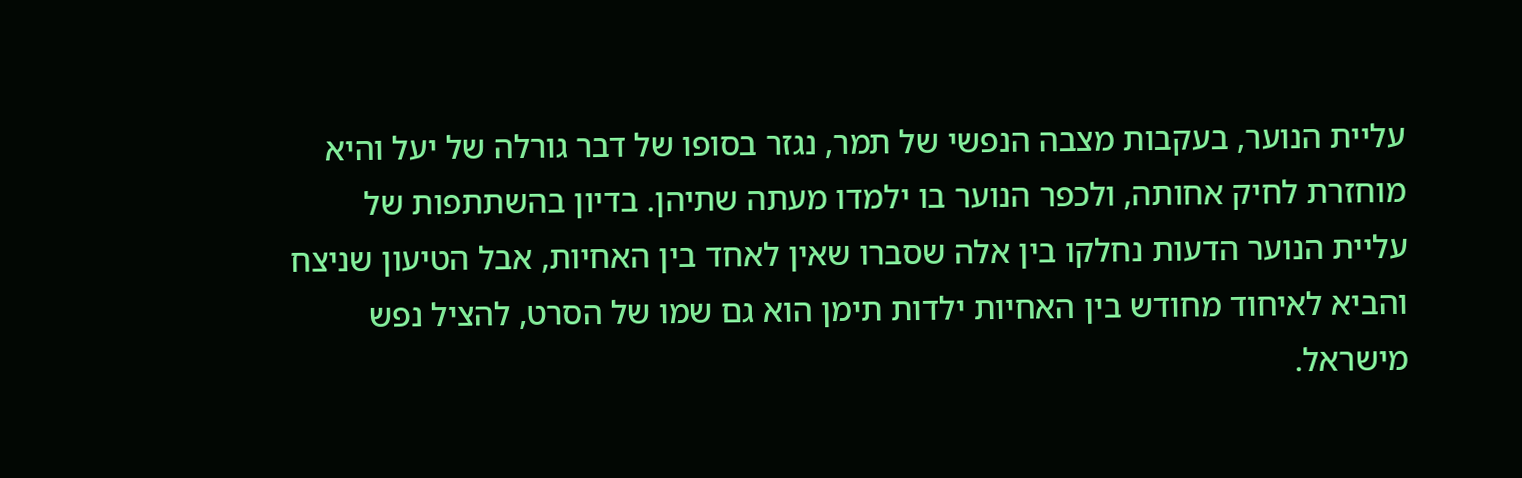עליית הנוער, בעקבות מצבה הנפשי של תמר, נגזר בסופו של דבר גורלה של יעל והיא מוחזרת לחיק אחותה, ולכפר הנוער בו ילמדו מעתה שתיהן. בדיון בהשתתפות של עליית הנוער הדעות נחלקו בין אלה שסברו שאין לאחד בין האחיות, אבל הטיעון שניצח והביא לאיחוד מחודש בין האחיות ילדות תימן הוא גם שמו של הסרט, להציל נפש מישראל.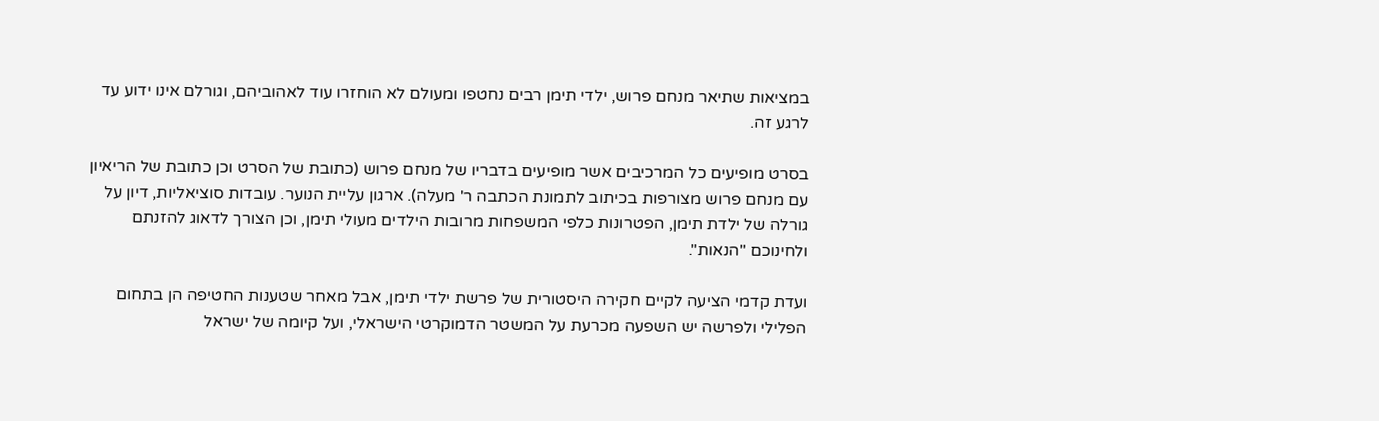במציאות שתיאר מנחם פרוש, ילדי תימן רבים נחטפו ומעולם לא הוחזרו עוד לאהוביהם, וגורלם אינו ידוע עד לרגע זה.

בסרט מופיעים כל המרכיבים אשר מופיעים בדבריו של מנחם פרוש (כתובת של הסרט וכן כתובת של הריאיון עם מנחם פרוש מצורפות בכיתוב לתמונת הכתבה ר' מעלה). ארגון עליית הנוער. עובדות סוציאליות, דיון על גורלה של ילדת תימן, הפטרונות כלפי המשפחות מרובות הילדים מעולי תימן, וכן הצורך לדאוג להזנתם ולחינוכם "הנאות".

ועדת קדמי הציעה לקיים חקירה היסטורית של פרשת ילדי תימן, אבל מאחר שטענות החטיפה הן בתחום הפלילי ולפרשה יש השפעה מכרעת על המשטר הדמוקרטי הישראלי, ועל קיומה של ישראל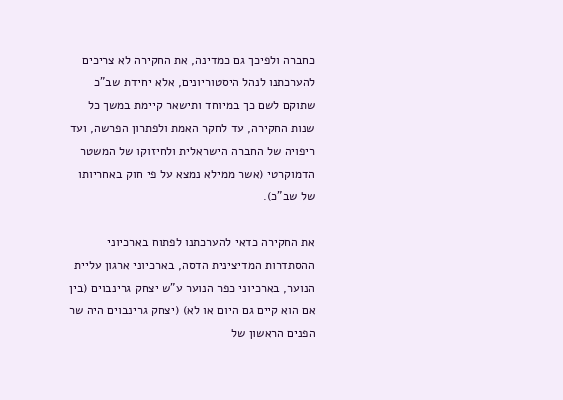כחברה ולפיכך גם כמדינה, את החקירה לא צריכים להערכתנו לנהל היסטוריונים, אלא יחידת שב"כ שתוקם לשם כך במיוחד ותישאר קיימת במשך כל שנות החקירה, עד לחקר האמת ולפתרון הפרשה, ועד ריפויה של החברה הישראלית ולחיזוקו של המשטר הדמוקרטי (אשר ממילא נמצא על פי חוק באחריותו של שב"כ).

את החקירה כדאי להערכתנו לפתוח בארכיוני ההסתדרות המדיצינית הדסה, בארכיוני ארגון עליית הנוער, בארכיוני כפר הנוער ע"ש יצחק גרינבוים (בין אם הוא קיים גם היום או לא) (יצחק גרינבוים היה שר הפנים הראשון של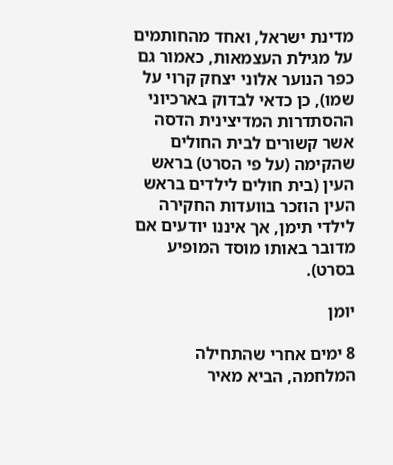מדינת ישראל, ואחד מהחותמים על מגילת העצמאות, כאמור גם כפר הנוער אלוני יצחק קרוי על שמו), כן כדאי לבדוק בארכיוני ההסתדרות המדיצינית הדסה אשר קשורים לבית החולים שהקימה (על פי הסרט) בראש העין (בית חולים לילדים בראש העין הוזכר בוועדות החקירה לילדי תימן, אך איננו יודעים אם מדובר באותו מוסד המופיע בסרט).

יומן

8 ימים אחרי שהתחילה המלחמה, הביא מאיר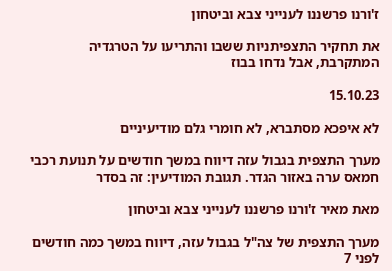ז'ורנו פרשננו לענייני צבא וביטחון

את תחקיר התצפיתניות ששבו והתריעו על הטרגדיה המתקרבת, אבל נדחו בבוז

15.10.23

לא איפכא מסתברא, לא חומרי גלם מודיעיניים

מערך התצפית בגבול עזה דיווח במשך חודשים על תנועת רכבי חמאס ערה באזור הגדר. תגובת המודיעין: זה בסדר

מאת מאיר ז'ורנו פרשננו לענייני צבא וביטחון

מערך התצפית של צה"ל בגבול עזה, דיווח במשך כמה חודשים לפני 7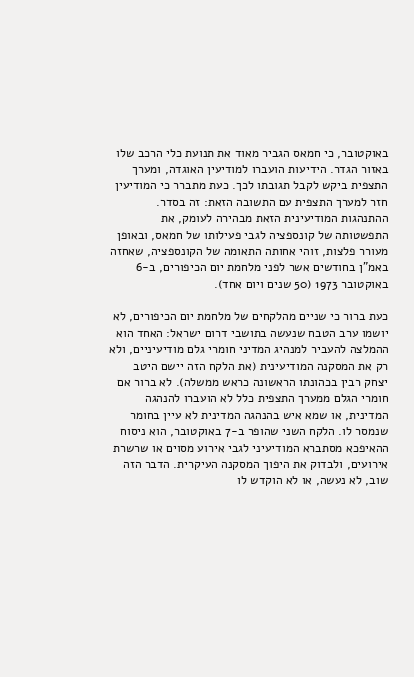באוקטובר, כי חמאס הגביר מאוד את תנועת כלי הרכב שלו באזור הגדר. הידיעות הועברו למודיעין האוגדה, ומערך התצפית ביקש לקבל תגובתו לכך. כעת מתברר כי המודיעין חזר למערך התצפית עם התשובה הזאת: זה בסדר. ההתנהגות המודיעינית הזאת מבהירה לעומק, את התפשטותה של קונספציה לגבי פעילותו של חמאס, ובאופן מעורר פלצות, זוהי אחותה התאומה של הקונספציה, שאחזה באמ"ן בחודשים אשר לפני מלחמת יום הכיפורים, ב-6 באוקטובר 1973 (50 שנים ויום אחד).

כעת ברור כי שניים מהלקחים של מלחמת יום הכיפורים, לא יושמו ערב הטבח שנעשה בתושבי דרום ישראל: האחד הוא ההמלצה להעביר למנהיג המדיני חומרי גלם מודיעיניים, ולא רק את המסקנה המודיעינית (את הלקח הזה יישם היטב יצחק רבין בכהונתו הראשונה כראש ממשלה). לא ברור אם חומרי הגלם ממערך התצפית כלל לא הועברו להנהגה המדינית, או שמא איש בהנהגה המדינית לא עיין בחומר שנמסר לו. הלקח השני שהופר ב-7 באוקטובר, הוא ניסוח ההאיפכא מסתברא המודיעיני לגבי אירוע מסוים או שרשרת אירועים, ולבדוק את היפוך המסקנה העיקרית. הדבר הזה שוב, לא נעשה, או לא הוקדש לו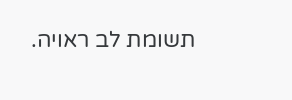תשומת לב ראויה.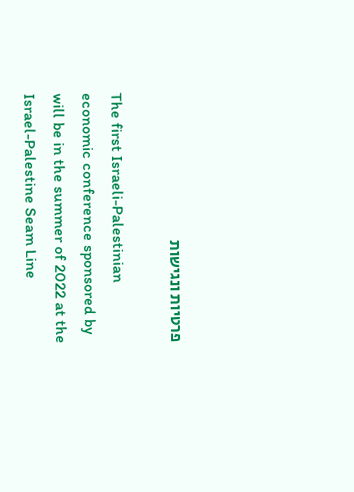פרטיות ונגישות

The first Israeli-Palestinian economic conference sponsored by will be in the summer of 2022 at the Israel-Palestine Seam Line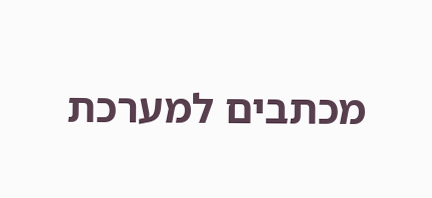מכתבים למערכת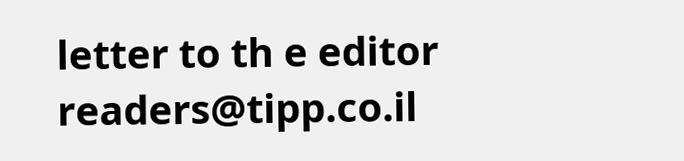letter to th e editor    readers@tipp.co.il